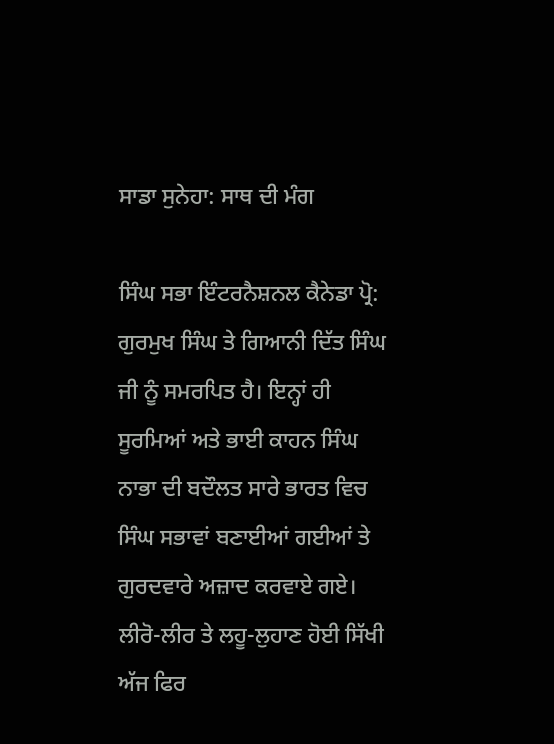ਸਾਡਾ ਸੁਨੇਹਾ: ਸਾਥ ਦੀ ਮੰਗ

ਸਿੰਘ ਸਭਾ ਇੰਟਰਨੈਸ਼ਨਲ ਕੈਨੇਡਾ ਪ੍ਰੋ: ਗੁਰਮੁਖ ਸਿੰਘ ਤੇ ਗਿਆਨੀ ਦਿੱਤ ਸਿੰਘ ਜੀ ਨੂੰ ਸਮਰਪਿਤ ਹੈ। ਇਨ੍ਹਾਂ ਹੀ ਸੂਰਮਿਆਂ ਅਤੇ ਭਾਈ ਕਾਹਨ ਸਿੰਘ ਨਾਭਾ ਦੀ ਬਦੌਲਤ ਸਾਰੇ ਭਾਰਤ ਵਿਚ ਸਿੰਘ ਸਭਾਵਾਂ ਬਣਾਈਆਂ ਗਈਆਂ ਤੇ ਗੁਰਦਵਾਰੇ ਅਜ਼ਾਦ ਕਰਵਾਏ ਗਏ। ਲੀਰੋ-ਲੀਰ ਤੇ ਲਹੂ-ਲੁਹਾਣ ਹੋਈ ਸਿੱਖੀ ਅੱਜ ਫਿਰ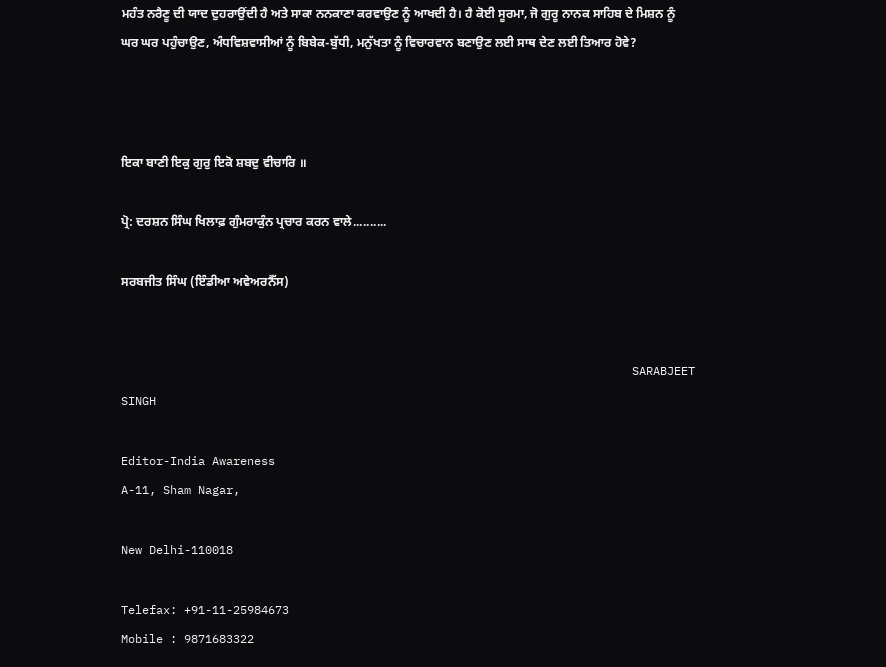ਮਹੰਤ ਨਰੈਣੂ ਦੀ ਯਾਦ ਦੁਹਰਾਉਂਦੀ ਹੈ ਅਤੇ ਸਾਕਾ ਨਨਕਾਣਾ ਕਰਵਾਉਣ ਨੂੰ ਆਖਦੀ ਹੈ। ਹੈ ਕੋਈ ਸੂਰਮਾ, ਜੋ ਗੁਰੂ ਨਾਨਕ ਸਾਹਿਬ ਦੇ ਮਿਸ਼ਨ ਨੂੰ ਘਰ ਘਰ ਪਹੁੰਚਾਉਣ, ਅੰਧਵਿਸ਼ਵਾਸੀਆਂ ਨੂੰ ਬਿਬੇਕ-ਬੁੱਧੀ, ਮਨੁੱਖਤਾ ਨੂੰ ਵਿਚਾਰਵਾਨ ਬਣਾਉਣ ਲਈ ਸਾਥ ਦੇਣ ਲਈ ਤਿਆਰ ਹੋਵੇ?



ਇਕਾ ਬਾਣੀ ਇਕੁ ਗੁਰੁ ਇਕੋ ਸ਼ਬਦੁ ਵੀਚਾਰਿ ॥

ਪ੍ਰੋ: ਦਰਸ਼ਨ ਸਿੰਘ ਖਿਲਾਫ਼ ਗੁੰਮਰਾਕੁੰਨ ਪ੍ਰਚਾਰ ਕਰਨ ਵਾਲੇ..........

ਸਰਬਜੀਤ ਸਿੰਘ (ਇੰਡੀਆ ਅਵੇਅਰਨੈੱਸ)


                                                                         SARABJEET SINGH

Editor-India Awareness
A-11, Sham Nagar,

New Delhi-110018

Telefax: +91-11-25984673
Mobile : 9871683322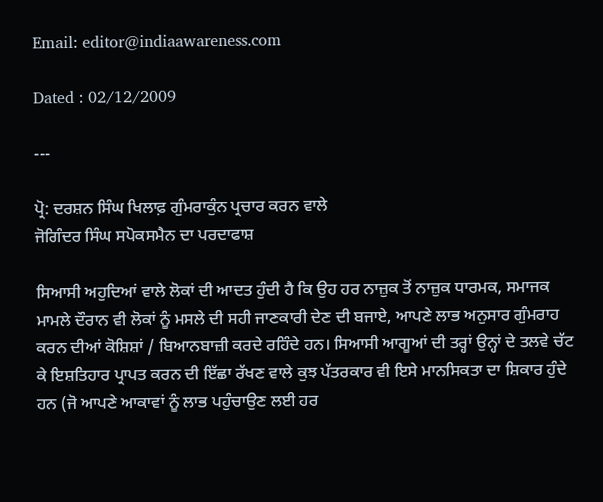Email: editor@indiaawareness.com

Dated : 02/12/2009

---

ਪ੍ਰੋ: ਦਰਸ਼ਨ ਸਿੰਘ ਖਿਲਾਫ਼ ਗੁੰਮਰਾਕੁੰਨ ਪ੍ਰਚਾਰ ਕਰਨ ਵਾਲੇ
ਜੋਗਿੰਦਰ ਸਿੰਘ ਸਪੋਕਸਮੈਨ ਦਾ ਪਰਦਾਫਾਸ਼

ਸਿਆਸੀ ਅਹੁਦਿਆਂ ਵਾਲੇ ਲੋਕਾਂ ਦੀ ਆਦਤ ਹੁੰਦੀ ਹੈ ਕਿ ਉਹ ਹਰ ਨਾਜ਼ੁਕ ਤੋਂ ਨਾਜ਼ੁਕ ਧਾਰਮਕ, ਸਮਾਜਕ ਮਾਮਲੇ ਦੌਰਾਨ ਵੀ ਲੋਕਾਂ ਨੂੰ ਮਸਲੇ ਦੀ ਸਹੀ ਜਾਣਕਾਰੀ ਦੇਣ ਦੀ ਬਜਾਏ, ਆਪਣੇ ਲਾਭ ਅਨੁਸਾਰ ਗੁੰਮਰਾਹ ਕਰਨ ਦੀਆਂ ਕੋਸ਼ਿਸ਼ਾਂ / ਬਿਆਨਬਾਜ਼ੀ ਕਰਦੇ ਰਹਿੰਦੇ ਹਨ। ਸਿਆਸੀ ਆਗੂਆਂ ਦੀ ਤਰ੍ਹਾਂ ਉਨ੍ਹਾਂ ਦੇ ਤਲਵੇ ਚੱਟ ਕੇ ਇਸ਼ਤਿਹਾਰ ਪ੍ਰਾਪਤ ਕਰਨ ਦੀ ਇੱਛਾ ਰੱਖਣ ਵਾਲੇ ਕੁਝ ਪੱਤਰਕਾਰ ਵੀ ਇਸੇ ਮਾਨਸਿਕਤਾ ਦਾ ਸ਼ਿਕਾਰ ਹੁੰਦੇ ਹਨ (ਜੋ ਆਪਣੇ ਆਕਾਵਾਂ ਨੂੰ ਲਾਭ ਪਹੁੰਚਾਉਣ ਲਈ ਹਰ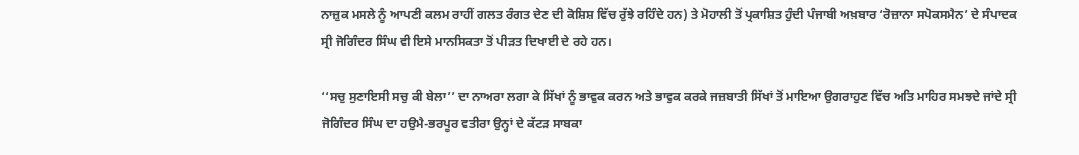ਨਾਜ਼ੁਕ ਮਸਲੇ ਨੂੰ ਆਪਣੀ ਕਲਮ ਰਾਹੀਂ ਗਲਤ ਰੰਗਤ ਦੇਣ ਦੀ ਕੋਸ਼ਿਸ਼ ਵਿੱਚ ਰੁੱਝੇ ਰਹਿੰਦੇ ਹਨ) ਤੇ ਮੋਹਾਲੀ ਤੋਂ ਪ੍ਰਕਾਸ਼ਿਤ ਹੁੰਦੀ ਪੰਜਾਬੀ ਅਖ਼ਬਾਰ ‘ਰੋਜ਼ਾਨਾ ਸਪੋਕਸਮੈਨ’ ਦੇ ਸੰਪਾਦਕ ਸ੍ਰੀ ਜੋਗਿੰਦਰ ਸਿੰਘ ਵੀ ਇਸੇ ਮਾਨਸਿਕਤਾ ਤੋਂ ਪੀੜਤ ਦਿਖਾਈ ਦੇ ਰਹੇ ਹਨ।

‘‘ਸਚੁ ਸੁਣਾਇਸੀ ਸਚੁ ਕੀ ਬੇਲਾ’’ ਦਾ ਨਾਅਰਾ ਲਗਾ ਕੇ ਸਿੱਖਾਂ ਨੂੰ ਭਾਵੁਕ ਕਰਨ ਅਤੇ ਭਾਵੁਕ ਕਰਕੇ ਜਜ਼ਬਾਤੀ ਸਿੱਖਾਂ ਤੋਂ ਮਾਇਆ ਉਗਰਾਹੁਣ ਵਿੱਚ ਅਤਿ ਮਾਹਿਰ ਸਮਝਦੇ ਜਾਂਦੇ ਸ੍ਰੀ ਜੋਗਿੰਦਰ ਸਿੰਘ ਦਾ ਹਉਮੈ-ਭਰਪੂਰ ਵਤੀਰਾ ਉਨ੍ਹਾਂ ਦੇ ਕੱਟੜ ਸਾਬਕਾ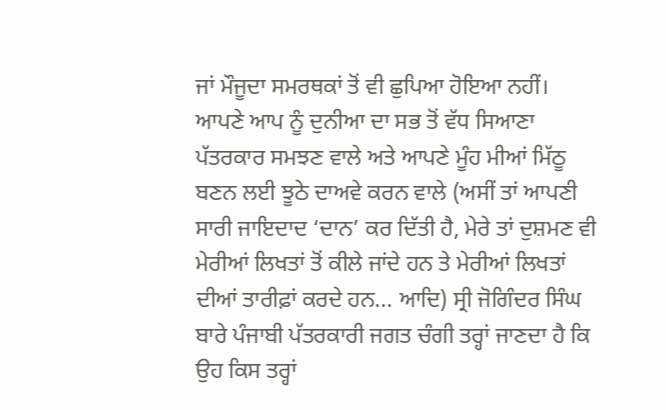ਜਾਂ ਮੌਜੂਦਾ ਸਮਰਥਕਾਂ ਤੋਂ ਵੀ ਛੁਪਿਆ ਹੋਇਆ ਨਹੀਂ। ਆਪਣੇ ਆਪ ਨੂੰ ਦੁਨੀਆ ਦਾ ਸਭ ਤੋਂ ਵੱਧ ਸਿਆਣਾ ਪੱਤਰਕਾਰ ਸਮਝਣ ਵਾਲੇ ਅਤੇ ਆਪਣੇ ਮੂੰਹ ਮੀਆਂ ਮਿੱਠੂ ਬਣਨ ਲਈ ਝੂਠੇ ਦਾਅਵੇ ਕਰਨ ਵਾਲੇ (ਅਸੀਂ ਤਾਂ ਆਪਣੀ ਸਾਰੀ ਜਾਇਦਾਦ ‘ਦਾਨ’ ਕਰ ਦਿੱਤੀ ਹੈ, ਮੇਰੇ ਤਾਂ ਦੁਸ਼ਮਣ ਵੀ ਮੇਰੀਆਂ ਲਿਖਤਾਂ ਤੋਂ ਕੀਲੇ ਜਾਂਦੇ ਹਨ ਤੇ ਮੇਰੀਆਂ ਲਿਖਤਾਂ ਦੀਆਂ ਤਾਰੀਫ਼ਾਂ ਕਰਦੇ ਹਨ... ਆਦਿ) ਸ੍ਰੀ ਜੋਗਿੰਦਰ ਸਿੰਘ ਬਾਰੇ ਪੰਜਾਬੀ ਪੱਤਰਕਾਰੀ ਜਗਤ ਚੰਗੀ ਤਰ੍ਹਾਂ ਜਾਣਦਾ ਹੈ ਕਿ ਉਹ ਕਿਸ ਤਰ੍ਹਾਂ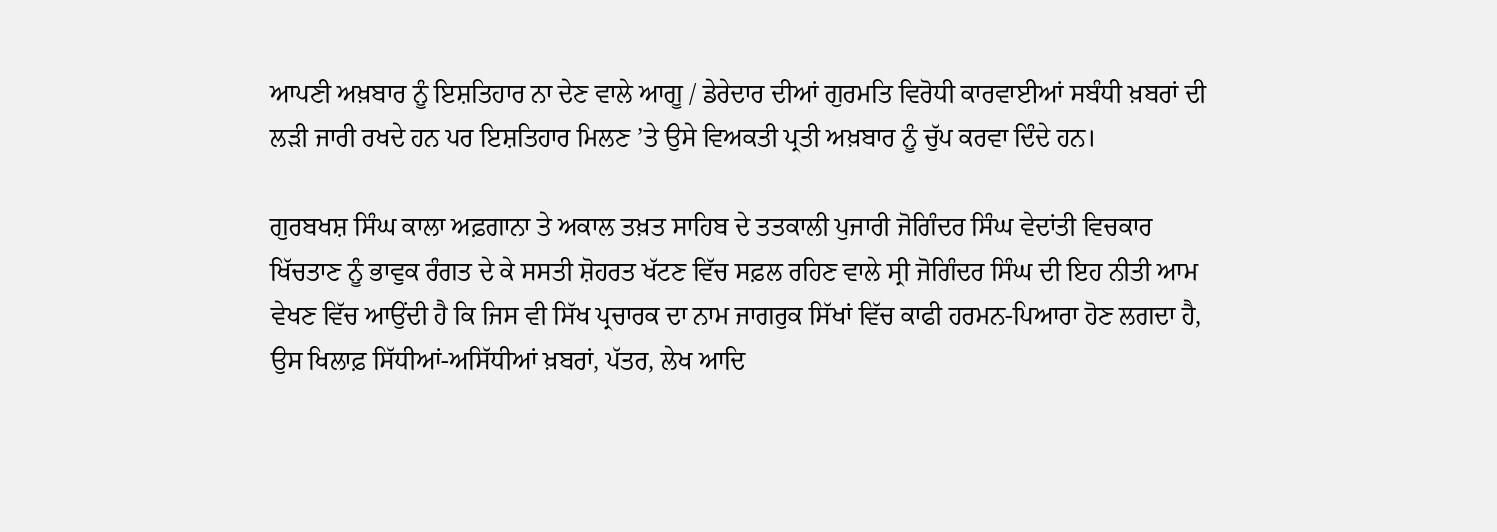ਆਪਣੀ ਅਖ਼ਬਾਰ ਨੂੰ ਇਸ਼ਤਿਹਾਰ ਨਾ ਦੇਣ ਵਾਲੇ ਆਗੂ / ਡੇਰੇਦਾਰ ਦੀਆਂ ਗੁਰਮਤਿ ਵਿਰੋਧੀ ਕਾਰਵਾਈਆਂ ਸਬੰਧੀ ਖ਼ਬਰਾਂ ਦੀ ਲੜੀ ਜਾਰੀ ਰਖਦੇ ਹਨ ਪਰ ਇਸ਼ਤਿਹਾਰ ਮਿਲਣ ’ਤੇ ਉਸੇ ਵਿਅਕਤੀ ਪ੍ਰਤੀ ਅਖ਼ਬਾਰ ਨੂੰ ਚੁੱਪ ਕਰਵਾ ਦਿੰਦੇ ਹਨ।

ਗੁਰਬਖਸ਼ ਸਿੰਘ ਕਾਲਾ ਅਫ਼ਗਾਨਾ ਤੇ ਅਕਾਲ ਤਖ਼ਤ ਸਾਹਿਬ ਦੇ ਤਤਕਾਲੀ ਪੁਜਾਰੀ ਜੋਗਿੰਦਰ ਸਿੰਘ ਵੇਦਾਂਤੀ ਵਿਚਕਾਰ ਖਿੱਚਤਾਣ ਨੂੰ ਭਾਵੁਕ ਰੰਗਤ ਦੇ ਕੇ ਸਸਤੀ ਸ਼ੋਹਰਤ ਖੱਟਣ ਵਿੱਚ ਸਫ਼ਲ ਰਹਿਣ ਵਾਲੇ ਸ੍ਰੀ ਜੋਗਿੰਦਰ ਸਿੰਘ ਦੀ ਇਹ ਨੀਤੀ ਆਮ ਵੇਖਣ ਵਿੱਚ ਆਉਂਦੀ ਹੈ ਕਿ ਜਿਸ ਵੀ ਸਿੱਖ ਪ੍ਰਚਾਰਕ ਦਾ ਨਾਮ ਜਾਗਰੁਕ ਸਿੱਖਾਂ ਵਿੱਚ ਕਾਫੀ ਹਰਮਨ-ਪਿਆਰਾ ਹੋਣ ਲਗਦਾ ਹੈ, ਉਸ ਖਿਲਾਫ਼ ਸਿੱਧੀਆਂ-ਅਸਿੱਧੀਆਂ ਖ਼ਬਰਾਂ, ਪੱਤਰ, ਲੇਖ ਆਦਿ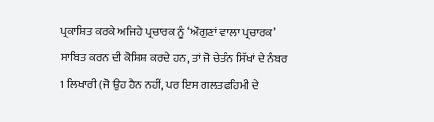ਪ੍ਰਕਾਸ਼ਿਤ ਕਰਕੇ ਅਜਿਹੇ ਪ੍ਰਚਾਰਕ ਨੂੰ ‘ਔਗੁਣਾਂ ਵਾਲਾ ਪ੍ਰਚਾਰਕ’ ਸਾਬਿਤ ਕਰਨ ਦੀ ਕੋਸ਼ਿਸ਼ ਕਰਦੇ ਹਨ, ਤਾਂ ਜੋ ਚੇਤੰਨ ਸਿੱਖਾਂ ਦੇ ਨੰਬਰ 1 ਲਿਖਾਰੀ (ਜੋ ਉਹ ਹੈਨ ਨਹੀਂ, ਪਰ ਇਸ ਗਲਤਫਹਿਮੀ ਦੇ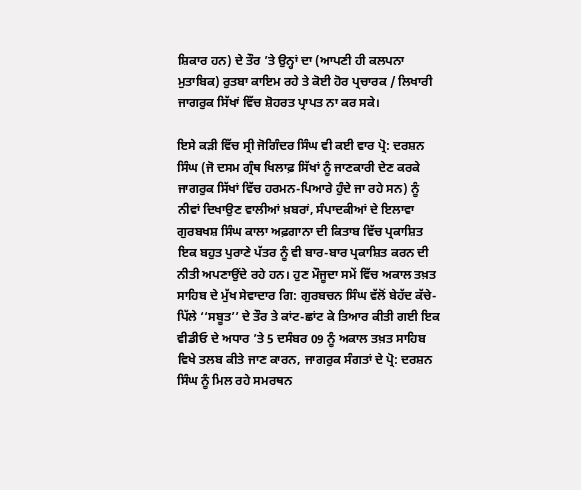ਸ਼ਿਕਾਰ ਹਨ) ਦੇ ਤੌਰ ’ਤੇ ਉਨ੍ਹਾਂ ਦਾ (ਆਪਣੀ ਹੀ ਕਲਪਨਾ ਮੁਤਾਬਿਕ) ਰੁਤਬਾ ਕਾਇਮ ਰਹੇ ਤੇ ਕੋਈ ਹੋਰ ਪ੍ਰਚਾਰਕ / ਲਿਖਾਰੀ ਜਾਗਰੁਕ ਸਿੱਖਾਂ ਵਿੱਚ ਸ਼ੋਹਰਤ ਪ੍ਰਾਪਤ ਨਾ ਕਰ ਸਕੇ।

ਇਸੇ ਕੜੀ ਵਿੱਚ ਸ੍ਰੀ ਜੋਗਿੰਦਰ ਸਿੰਘ ਵੀ ਕਈ ਵਾਰ ਪ੍ਰੋ: ਦਰਸ਼ਨ ਸਿੰਘ (ਜੋ ਦਸਮ ਗ੍ਰੰਥ ਖਿਲਾਫ਼ ਸਿੱਖਾਂ ਨੂੰ ਜਾਣਕਾਰੀ ਦੇਣ ਕਰਕੇ ਜਾਗਰੁਕ ਸਿੱਖਾਂ ਵਿੱਚ ਹਰਮਨ-ਪਿਆਰੇ ਹੁੰਦੇ ਜਾ ਰਹੇ ਸਨ) ਨੂੰ ਨੀਵਾਂ ਦਿਖਾਉਣ ਵਾਲੀਆਂ ਖ਼ਬਰਾਂ, ਸੰਪਾਦਕੀਆਂ ਦੇ ਇਲਾਵਾ ਗੁਰਬਖਸ਼ ਸਿੰਘ ਕਾਲਾ ਅਫ਼ਗਾਨਾ ਦੀ ਕਿਤਾਬ ਵਿੱਚ ਪ੍ਰਕਾਸ਼ਿਤ ਇਕ ਬਹੁਤ ਪੁਰਾਣੇ ਪੱਤਰ ਨੂੰ ਵੀ ਬਾਰ-ਬਾਰ ਪ੍ਰਕਾਸ਼ਿਤ ਕਰਨ ਦੀ ਨੀਤੀ ਅਪਣਾਉਂਦੇ ਰਹੇ ਹਨ। ਹੁਣ ਮੌਜੂਦਾ ਸਮੇਂ ਵਿੱਚ ਅਕਾਲ ਤਖ਼ਤ ਸਾਹਿਬ ਦੇ ਮੁੱਖ ਸੇਵਾਦਾਰ ਗਿ: ਗੁਰਬਚਨ ਸਿੰਘ ਵੱਲੋਂ ਬੇਹੱਦ ਕੱਚੇ-ਪਿੱਲੇ ‘‘ਸਬੂਤ’’ ਦੇ ਤੌਰ ਤੇ ਕਾਂਟ-ਛਾਂਟ ਕੇ ਤਿਆਰ ਕੀਤੀ ਗਈ ਇਕ ਵੀਡੀਓ ਦੇ ਅਧਾਰ ’ਤੇ 5 ਦਸੰਬਰ 09 ਨੂੰ ਅਕਾਲ ਤਖ਼ਤ ਸਾਹਿਬ ਵਿਖੇ ਤਲਬ ਕੀਤੇ ਜਾਣ ਕਾਰਨ, ਜਾਗਰੁਕ ਸੰਗਤਾਂ ਦੇ ਪ੍ਰੋ: ਦਰਸ਼ਨ ਸਿੰਘ ਨੂੰ ਮਿਲ ਰਹੇ ਸਮਰਥਨ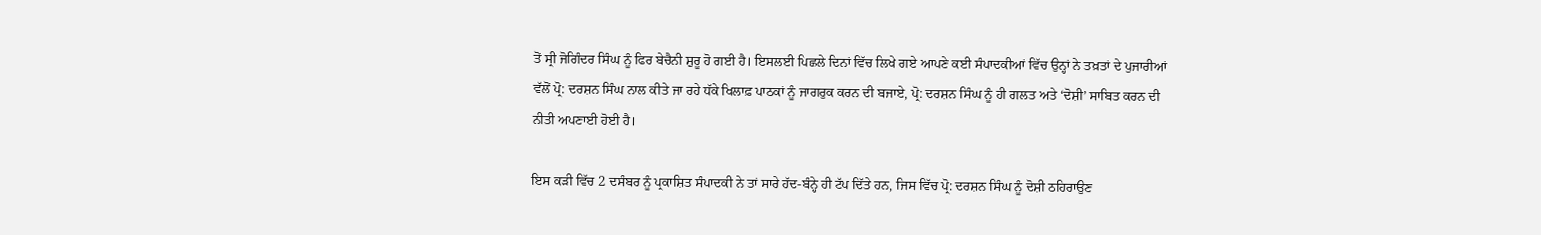ਤੋਂ ਸ੍ਰੀ ਜੋਗਿੰਦਰ ਸਿੰਘ ਨੂੰ ਫਿਰ ਬੇਚੈਨੀ ਸ਼ੁਰੂ ਹੋ ਗਈ ਹੈ। ਇਸਲਈ ਪਿਛਲੇ ਦਿਨਾਂ ਵਿੱਚ ਲਿਖੇ ਗਏ ਆਪਣੇ ਕਈ ਸੰਪਾਦਕੀਆਂ ਵਿੱਚ ਉਨ੍ਹਾਂ ਨੇ ਤਖ਼ਤਾਂ ਦੇ ਪੁਜਾਰੀਆਂ ਵੱਲੋਂ ਪ੍ਰੋ: ਦਰਸ਼ਨ ਸਿੰਘ ਨਾਲ ਕੀਤੇ ਜਾ ਰਹੇ ਧੱਕੇ ਖਿਲਾਫ਼ ਪਾਠਕਾਂ ਨੂੰ ਜਾਗਰੁਕ ਕਰਨ ਦੀ ਬਜਾਏ, ਪ੍ਰੋ: ਦਰਸ਼ਨ ਸਿੰਘ ਨੂੰ ਹੀ ਗਲਤ ਅਤੇ ‘ਦੋਸ਼ੀ’ ਸਾਬਿਤ ਕਰਨ ਦੀ ਨੀਤੀ ਅਪਣਾਈ ਹੋਈ ਹੈ।

ਇਸ ਕੜੀ ਵਿੱਚ 2 ਦਸੰਬਰ ਨੂੰ ਪ੍ਰਕਾਸ਼ਿਤ ਸੰਪਾਦਕੀ ਨੇ ਤਾਂ ਸਾਰੇ ਹੱਦ-ਬੰਨ੍ਹੇ ਹੀ ਟੱਪ ਦਿੱਤੇ ਹਨ, ਜਿਸ ਵਿੱਚ ਪ੍ਰੋ: ਦਰਸ਼ਨ ਸਿੰਘ ਨੂੰ ਦੋਸ਼ੀ ਠਹਿਰਾਉਣ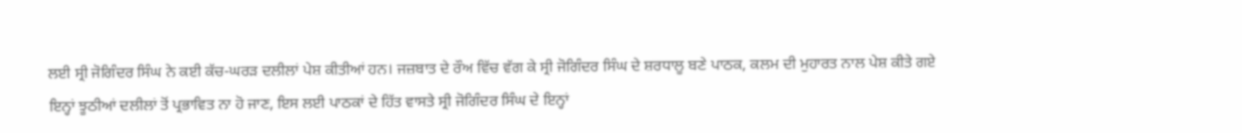ਲਈ ਸ੍ਰੀ ਜੋਗਿੰਦਰ ਸਿੰਘ ਨੇ ਕਈ ਕੱਚ-ਘਰੜ ਦਲੀਲਾਂ ਪੇਸ਼ ਕੀਤੀਆਂ ਹਨ। ਜਜ਼ਬਾਤ ਦੇ ਰੌਅ ਵਿੱਚ ਵੱਗ ਕੇ ਸ੍ਰੀ ਜੋਗਿੰਦਰ ਸਿੰਘ ਦੇ ਸ਼ਰਧਾਲੂ ਬਣੇ ਪਾਠਕ, ਕਲਮ ਦੀ ਮੁਹਾਰਤ ਨਾਲ ਪੇਸ਼ ਕੀਤੇ ਗਏ ਇਨ੍ਹਾਂ ਝੂਠੀਆਂ ਦਲੀਲਾਂ ਤੋਂ ਪ੍ਰਭਾਵਿਤ ਨਾ ਹੋ ਜਾਣ, ਇਸ ਲਈ ਪਾਠਕਾਂ ਦੇ ਹਿੱਤ ਵਾਸਤੇ ਸ੍ਰੀ ਜੋਗਿੰਦਰ ਸਿੰਘ ਦੇ ਇਨ੍ਹਾਂ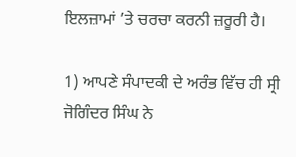ਇਲਜ਼ਾਮਾਂ ’ਤੇ ਚਰਚਾ ਕਰਨੀ ਜ਼ਰੂਰੀ ਹੈ।

1) ਆਪਣੇ ਸੰਪਾਦਕੀ ਦੇ ਅਰੰਭ ਵਿੱਚ ਹੀ ਸ੍ਰੀ ਜੋਗਿੰਦਰ ਸਿੰਘ ਨੇ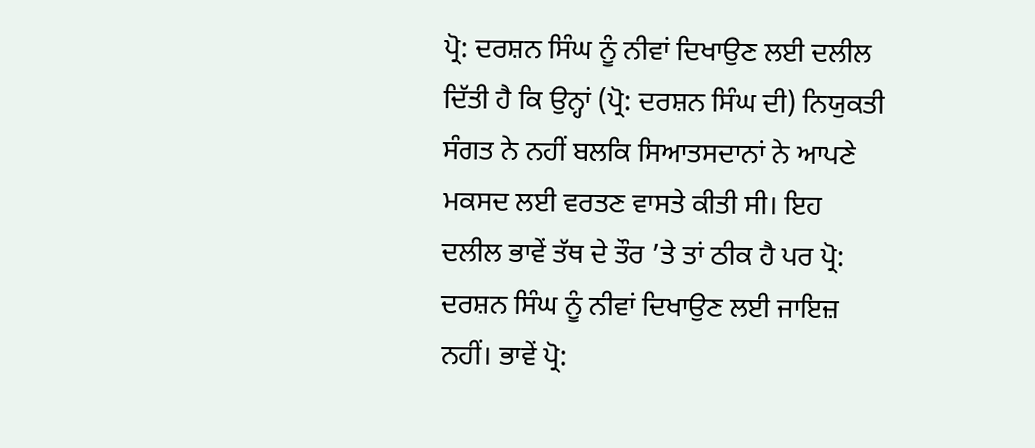ਪ੍ਰੋ: ਦਰਸ਼ਨ ਸਿੰਘ ਨੂੰ ਨੀਵਾਂ ਦਿਖਾਉਣ ਲਈ ਦਲੀਲ ਦਿੱਤੀ ਹੈ ਕਿ ਉਨ੍ਹਾਂ (ਪ੍ਰੋ: ਦਰਸ਼ਨ ਸਿੰਘ ਦੀ) ਨਿਯੁਕਤੀ ਸੰਗਤ ਨੇ ਨਹੀਂ ਬਲਕਿ ਸਿਆਤਸਦਾਨਾਂ ਨੇ ਆਪਣੇ ਮਕਸਦ ਲਈ ਵਰਤਣ ਵਾਸਤੇ ਕੀਤੀ ਸੀ। ਇਹ ਦਲੀਲ ਭਾਵੇਂ ਤੱਥ ਦੇ ਤੌਰ ’ਤੇ ਤਾਂ ਠੀਕ ਹੈ ਪਰ ਪ੍ਰੋ: ਦਰਸ਼ਨ ਸਿੰਘ ਨੂੰ ਨੀਵਾਂ ਦਿਖਾਉਣ ਲਈ ਜਾਇਜ਼ ਨਹੀਂ। ਭਾਵੇਂ ਪ੍ਰੋ: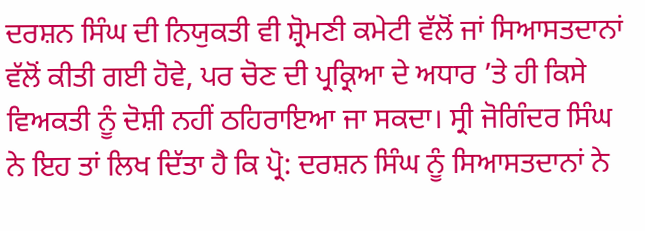ਦਰਸ਼ਨ ਸਿੰਘ ਦੀ ਨਿਯੁਕਤੀ ਵੀ ਸ਼੍ਰੋਮਣੀ ਕਮੇਟੀ ਵੱਲੋਂ ਜਾਂ ਸਿਆਸਤਦਾਨਾਂ ਵੱਲੋਂ ਕੀਤੀ ਗਈ ਹੋਵੇ, ਪਰ ਚੋਣ ਦੀ ਪ੍ਰਕ੍ਰਿਆ ਦੇ ਅਧਾਰ ’ਤੇ ਹੀ ਕਿਸੇ ਵਿਅਕਤੀ ਨੂੰ ਦੋਸ਼ੀ ਨਹੀਂ ਠਹਿਰਾਇਆ ਜਾ ਸਕਦਾ। ਸ੍ਰੀ ਜੋਗਿੰਦਰ ਸਿੰਘ ਨੇ ਇਹ ਤਾਂ ਲਿਖ ਦਿੱਤਾ ਹੈ ਕਿ ਪ੍ਰੋ: ਦਰਸ਼ਨ ਸਿੰਘ ਨੂੰ ਸਿਆਸਤਦਾਨਾਂ ਨੇ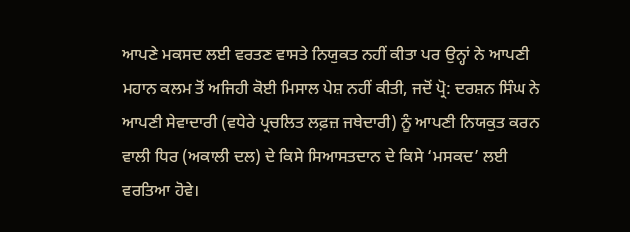ਆਪਣੇ ਮਕਸਦ ਲਈ ਵਰਤਣ ਵਾਸਤੇ ਨਿਯੁਕਤ ਨਹੀਂ ਕੀਤਾ ਪਰ ਉਨ੍ਹਾਂ ਨੇ ਆਪਣੀ ਮਹਾਨ ਕਲਮ ਤੋਂ ਅਜਿਹੀ ਕੋਈ ਮਿਸਾਲ ਪੇਸ਼ ਨਹੀਂ ਕੀਤੀ, ਜਦੋਂ ਪ੍ਰੋ: ਦਰਸ਼ਨ ਸਿੰਘ ਨੇ ਆਪਣੀ ਸੇਵਾਦਾਰੀ (ਵਧੇਰੇ ਪ੍ਰਚਲਿਤ ਲਫ਼ਜ਼ ਜਥੇਦਾਰੀ) ਨੂੰ ਆਪਣੀ ਨਿਯਕੁਤ ਕਰਨ ਵਾਲੀ ਧਿਰ (ਅਕਾਲੀ ਦਲ) ਦੇ ਕਿਸੇ ਸਿਆਸਤਦਾਨ ਦੇ ਕਿਸੇ ‘ਮਸਕਦ’ ਲਈ ਵਰਤਿਆ ਹੋਵੇ।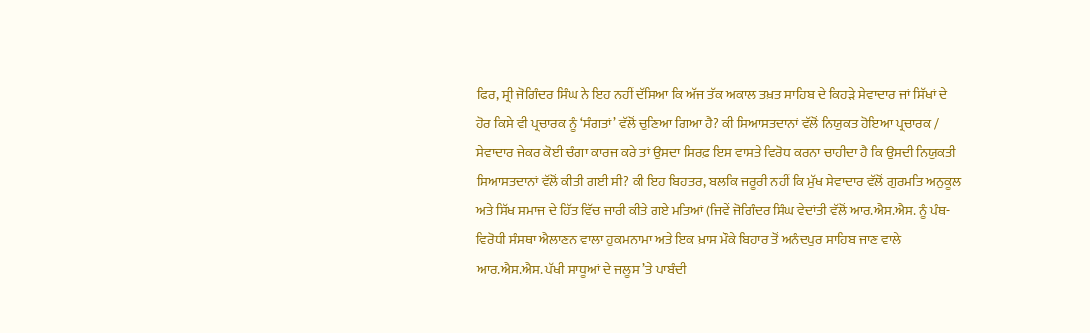ਫਿਰ, ਸ੍ਰੀ ਜੋਗਿੰਦਰ ਸਿੰਘ ਨੇ ਇਹ ਨਹੀਂ ਦੱਸਿਆ ਕਿ ਅੱਜ ਤੱਕ ਅਕਾਲ ਤਖ਼ਤ ਸਾਹਿਬ ਦੇ ਕਿਹੜੇ ਸੇਵਾਦਾਰ ਜਾਂ ਸਿੱਖਾਂ ਦੇ ਹੋਰ ਕਿਸੇ ਵੀ ਪ੍ਰਚਾਰਕ ਨੂੰ ‘ਸੰਗਤਾਂ’ ਵੱਲੋਂ ਚੁਣਿਆ ਗਿਆ ਹੈ? ਕੀ ਸਿਆਸਤਦਾਨਾਂ ਵੱਲੋਂ ਨਿਯੁਕਤ ਹੋਇਆ ਪ੍ਰਚਾਰਕ / ਸੇਵਾਦਾਰ ਜੇਕਰ ਕੋਈ ਚੰਗਾ ਕਾਰਜ ਕਰੇ ਤਾਂ ਉਸਦਾ ਸਿਰਫ਼ ਇਸ ਵਾਸਤੇ ਵਿਰੋਧ ਕਰਨਾ ਚਾਹੀਦਾ ਹੈ ਕਿ ਉਸਦੀ ਨਿਯੁਕਤੀ ਸਿਆਸਤਦਾਨਾਂ ਵੱਲੋਂ ਕੀਤੀ ਗਈ ਸੀ? ਕੀ ਇਹ ਬਿਹਤਰ, ਬਲਕਿ ਜਰੂਰੀ ਨਹੀਂ ਕਿ ਮੁੱਖ ਸੇਵਾਦਾਰ ਵੱਲੋਂ ਗੁਰਮਤਿ ਅਨੁਕੂਲ ਅਤੇ ਸਿੱਖ ਸਮਾਜ ਦੇ ਹਿੱਤ ਵਿੱਚ ਜਾਰੀ ਕੀਤੇ ਗਏ ਮਤਿਆਂ (ਜਿਵੇਂ ਜੋਗਿੰਦਰ ਸਿੰਘ ਵੇਦਾਂਤੀ ਵੱਲੋਂ ਆਰ.ਐਸ.ਐਸ. ਨੂੰ ਪੰਥ-ਵਿਰੋਧੀ ਸੰਸਥਾ ਐਲਾਣਨ ਵਾਲਾ ਹੁਕਮਨਾਮਾ ਅਤੇ ਇਕ ਖ਼ਾਸ ਮੌਕੇ ਬਿਹਾਰ ਤੋਂ ਅਨੰਦਪੁਰ ਸਾਹਿਬ ਜਾਣ ਵਾਲੇ ਆਰ.ਐਸ.ਐਸ. ਪੱਖੀ ਸਾਧੂਆਂ ਦੇ ਜਲੂਸ ’ਤੇ ਪਾਬੰਦੀ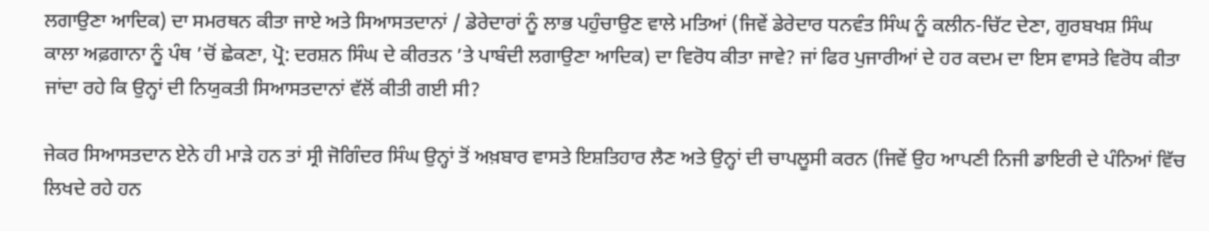ਲਗਾਉਣਾ ਆਦਿਕ) ਦਾ ਸਮਰਥਨ ਕੀਤਾ ਜਾਏ ਅਤੇ ਸਿਆਸਤਦਾਨਾਂ / ਡੇਰੇਦਾਰਾਂ ਨੂੰ ਲਾਭ ਪਹੁੰਚਾਉਣ ਵਾਲੇ ਮਤਿਆਂ (ਜਿਵੇਂ ਡੇਰੇਦਾਰ ਧਨਵੰਤ ਸਿੰਘ ਨੂੰ ਕਲੀਨ-ਚਿੱਟ ਦੇਣਾ, ਗੁਰਬਖਸ਼ ਸਿੰਘ ਕਾਲਾ ਅਫ਼ਗਾਨਾ ਨੂੰ ਪੰਥ ’ਚੋਂ ਛੇਕਣਾ, ਪ੍ਰੋ: ਦਰਸ਼ਨ ਸਿੰਘ ਦੇ ਕੀਰਤਨ ’ਤੇ ਪਾਬੰਦੀ ਲਗਾਉਣਾ ਆਦਿਕ) ਦਾ ਵਿਰੋਧ ਕੀਤਾ ਜਾਵੇ? ਜਾਂ ਫਿਰ ਪੁਜਾਰੀਆਂ ਦੇ ਹਰ ਕਦਮ ਦਾ ਇਸ ਵਾਸਤੇ ਵਿਰੋਧ ਕੀਤਾ ਜਾਂਦਾ ਰਹੇ ਕਿ ਉਨ੍ਹਾਂ ਦੀ ਨਿਯੁਕਤੀ ਸਿਆਸਤਦਾਨਾਂ ਵੱਲੋਂ ਕੀਤੀ ਗਈ ਸੀ?

ਜੇਕਰ ਸਿਆਸਤਦਾਨ ਏਨੇ ਹੀ ਮਾੜੇ ਹਨ ਤਾਂ ਸ੍ਰੀ ਜੋਗਿੰਦਰ ਸਿੰਘ ਉਨ੍ਹਾਂ ਤੋਂ ਅਖ਼ਬਾਰ ਵਾਸਤੇ ਇਸ਼ਤਿਹਾਰ ਲੈਣ ਅਤੇ ਉਨ੍ਹਾਂ ਦੀ ਚਾਪਲੂਸੀ ਕਰਨ (ਜਿਵੇਂ ਉਹ ਆਪਣੀ ਨਿਜੀ ਡਾਇਰੀ ਦੇ ਪੰਨਿਆਂ ਵਿੱਚ ਲਿਖਦੇ ਰਹੇ ਹਨ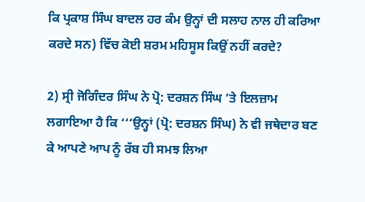ਕਿ ਪ੍ਰਕਾਸ਼ ਸਿੰਘ ਬਾਦਲ ਹਰ ਕੰਮ ਉਨ੍ਹਾਂ ਦੀ ਸਲਾਹ ਨਾਲ ਹੀ ਕਰਿਆ ਕਰਦੇ ਸਨ) ਵਿੱਚ ਕੋਈ ਸ਼ਰਮ ਮਹਿਸੂਸ ਕਿਉਂ ਨਹੀਂ ਕਰਦੇ?

2) ਸ੍ਰੀ ਜੋਗਿੰਦਰ ਸਿੰਘ ਨੇ ਪ੍ਰੋ: ਦਰਸ਼ਨ ਸਿੰਘ ’ਤੇ ਇਲਜ਼ਾਮ ਲਗਾਇਆ ਹੈ ਕਿ ‘‘‘ਉਨ੍ਹਾਂ (ਪ੍ਰੋ: ਦਰਸ਼ਨ ਸਿੰਘ) ਨੇ ਵੀ ਜਥੇਦਾਰ ਬਣ ਕੇ ਆਪਣੇ ਆਪ ਨੂੰ ਰੱਬ ਹੀ ਸਮਝ ਲਿਆ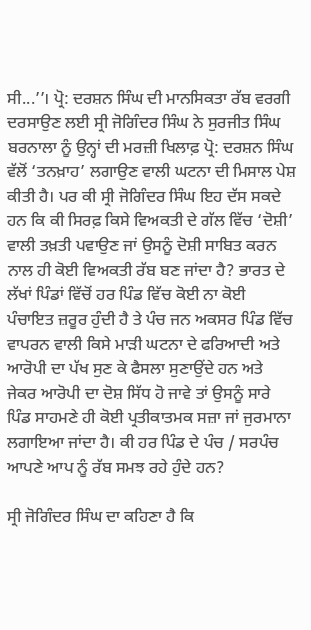ਸੀ...’’। ਪ੍ਰੋ: ਦਰਸ਼ਨ ਸਿੰਘ ਦੀ ਮਾਨਸਿਕਤਾ ਰੱਬ ਵਰਗੀ ਦਰਸਾਉਣ ਲਈ ਸ੍ਰੀ ਜੋਗਿੰਦਰ ਸਿੰਘ ਨੇ ਸੁਰਜੀਤ ਸਿੰਘ ਬਰਨਾਲਾ ਨੂੰ ਉਨ੍ਹਾਂ ਦੀ ਮਰਜ਼ੀ ਖਿਲਾਫ਼ ਪ੍ਰੋ: ਦਰਸ਼ਨ ਸਿੰਘ ਵੱਲੋਂ ‘ਤਨਖ਼ਾਹ’ ਲਗਾਉਣ ਵਾਲੀ ਘਟਨਾ ਦੀ ਮਿਸਾਲ ਪੇਸ਼ ਕੀਤੀ ਹੈ। ਪਰ ਕੀ ਸ੍ਰੀ ਜੋਗਿੰਦਰ ਸਿੰਘ ਇਹ ਦੱਸ ਸਕਦੇ ਹਨ ਕਿ ਕੀ ਸਿਰਫ਼ ਕਿਸੇ ਵਿਅਕਤੀ ਦੇ ਗੱਲ ਵਿੱਚ ‘ਦੋਸ਼ੀ’ ਵਾਲੀ ਤਖ਼ਤੀ ਪਵਾਉਣ ਜਾਂ ਉਸਨੂੰ ਦੋਸ਼ੀ ਸਾਬਿਤ ਕਰਨ ਨਾਲ ਹੀ ਕੋਈ ਵਿਅਕਤੀ ਰੱਬ ਬਣ ਜਾਂਦਾ ਹੈ? ਭਾਰਤ ਦੇ ਲੱਖਾਂ ਪਿੰਡਾਂ ਵਿੱਚੋਂ ਹਰ ਪਿੰਡ ਵਿੱਚ ਕੋਈ ਨਾ ਕੋਈ ਪੰਚਾਇਤ ਜ਼ਰੂਰ ਹੁੰਦੀ ਹੈ ਤੇ ਪੰਚ ਜਨ ਅਕਸਰ ਪਿੰਡ ਵਿੱਚ ਵਾਪਰਨ ਵਾਲੀ ਕਿਸੇ ਮਾੜੀ ਘਟਨਾ ਦੇ ਫਰਿਆਦੀ ਅਤੇ ਆਰੋਪੀ ਦਾ ਪੱਖ ਸੁਣ ਕੇ ਫੈਸਲਾ ਸੁਣਾਉਂਦੇ ਹਨ ਅਤੇ ਜੇਕਰ ਆਰੋਪੀ ਦਾ ਦੋਸ਼ ਸਿੱਧ ਹੋ ਜਾਵੇ ਤਾਂ ਉਸਨੂੰ ਸਾਰੇ ਪਿੰਡ ਸਾਹਮਣੇ ਹੀ ਕੋਈ ਪ੍ਰਤੀਕਾਤਮਕ ਸਜ਼ਾ ਜਾਂ ਜੁਰਮਾਨਾ ਲਗਾਇਆ ਜਾਂਦਾ ਹੈ। ਕੀ ਹਰ ਪਿੰਡ ਦੇ ਪੰਚ / ਸਰਪੰਚ ਆਪਣੇ ਆਪ ਨੂੰ ਰੱਬ ਸਮਝ ਰਹੇ ਹੁੰਦੇ ਹਨ?

ਸ੍ਰੀ ਜੋਗਿੰਦਰ ਸਿੰਘ ਦਾ ਕਹਿਣਾ ਹੈ ਕਿ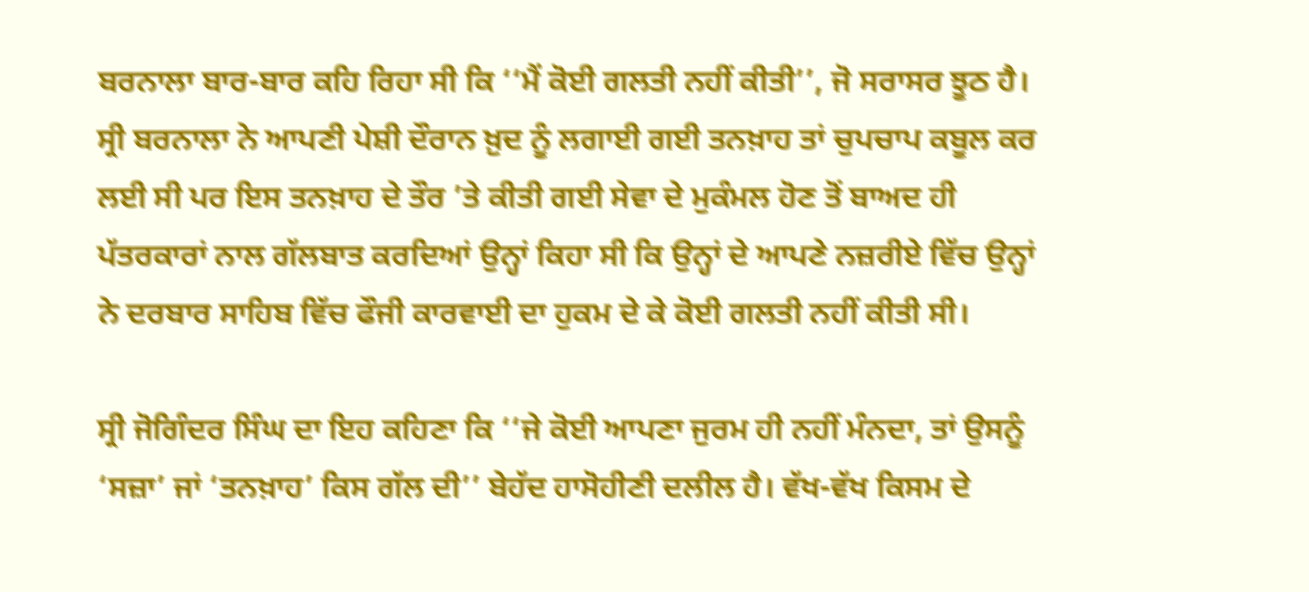ਬਰਨਾਲਾ ਬਾਰ-ਬਾਰ ਕਹਿ ਰਿਹਾ ਸੀ ਕਿ ‘‘ਮੈਂ ਕੋਈ ਗਲਤੀ ਨਹੀਂ ਕੀਤੀ’’, ਜੋ ਸਰਾਸਰ ਝੂਠ ਹੈ। ਸ੍ਰੀ ਬਰਨਾਲਾ ਨੇ ਆਪਣੀ ਪੇਸ਼ੀ ਦੌਰਾਨ ਖ਼ੁਦ ਨੂੰ ਲਗਾਈ ਗਈ ਤਨਖ਼ਾਹ ਤਾਂ ਚੁਪਚਾਪ ਕਬੂਲ ਕਰ ਲਈ ਸੀ ਪਰ ਇਸ ਤਨਖ਼ਾਹ ਦੇ ਤੌਰ ’ਤੇ ਕੀਤੀ ਗਈ ਸੇਵਾ ਦੇ ਮੁਕੰਮਲ ਹੋਣ ਤੋਂ ਬਾਅਦ ਹੀ ਪੱਤਰਕਾਰਾਂ ਨਾਲ ਗੱਲਬਾਤ ਕਰਦਿਆਂ ਉਨ੍ਹਾਂ ਕਿਹਾ ਸੀ ਕਿ ਉਨ੍ਹਾਂ ਦੇ ਆਪਣੇ ਨਜ਼ਰੀਏ ਵਿੱਚ ਉਨ੍ਹਾਂ ਨੇ ਦਰਬਾਰ ਸਾਹਿਬ ਵਿੱਚ ਫੌਜੀ ਕਾਰਵਾਈ ਦਾ ਹੁਕਮ ਦੇ ਕੇ ਕੋਈ ਗਲਤੀ ਨਹੀਂ ਕੀਤੀ ਸੀ।

ਸ੍ਰੀ ਜੋਗਿੰਦਰ ਸਿੰਘ ਦਾ ਇਹ ਕਹਿਣਾ ਕਿ ‘‘ਜੇ ਕੋਈ ਆਪਣਾ ਜੁਰਮ ਹੀ ਨਹੀਂ ਮੰਨਦਾ, ਤਾਂ ਉਸਨੂੰ ‘ਸਜ਼ਾ’ ਜਾਂ ‘ਤਨਖ਼ਾਹ’ ਕਿਸ ਗੱਲ ਦੀ’’ ਬੇਹੱਦ ਹਾਸੋਹੀਣੀ ਦਲੀਲ ਹੈ। ਵੱਖ-ਵੱਖ ਕਿਸਮ ਦੇ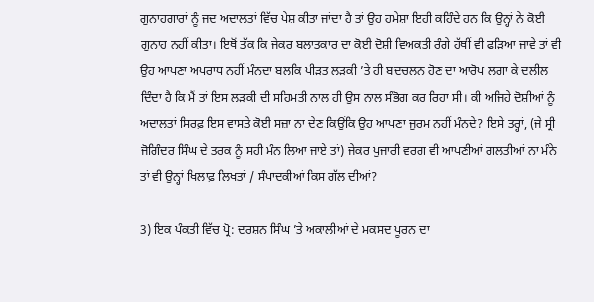ਗੁਨਾਹਗਾਰਾਂ ਨੂੰ ਜਦ ਅਦਾਲਤਾਂ ਵਿੱਚ ਪੇਸ਼ ਕੀਤਾ ਜਾਂਦਾ ਹੈ ਤਾਂ ਉਹ ਹਮੇਸ਼ਾ ਇਹੀ ਕਹਿੰਦੇ ਹਨ ਕਿ ਉਨ੍ਹਾਂ ਨੇ ਕੋਈ ਗੁਨਾਹ ਨਹੀਂ ਕੀਤਾ। ਇਥੋਂ ਤੱਕ ਕਿ ਜੇਕਰ ਬਲਾਤਕਾਰ ਦਾ ਕੋਈ ਦੋਸ਼ੀ ਵਿਅਕਤੀ ਰੰਗੇ ਹੱਥੀਂ ਵੀ ਫੜਿਆ ਜਾਵੇ ਤਾਂ ਵੀ ਉਹ ਆਪਣਾ ਅਪਰਾਧ ਨਹੀਂ ਮੰਨਦਾ ਬਲਕਿ ਪੀੜਤ ਲੜਕੀ ’ਤੇ ਹੀ ਬਦਚਲਨ ਹੋਣ ਦਾ ਆਰੋਪ ਲਗਾ ਕੇ ਦਲੀਲ ਦਿੰਦਾ ਹੈ ਕਿ ਮੈਂ ਤਾਂ ਇਸ ਲੜਕੀ ਦੀ ਸਹਿਮਤੀ ਨਾਲ ਹੀ ਉਸ ਨਾਲ ਸੰਭੋਗ ਕਰ ਰਿਹਾ ਸੀ। ਕੀ ਅਜਿਹੇ ਦੋਸ਼ੀਆਂ ਨੂੰ ਅਦਾਲਤਾਂ ਸਿਰਫ਼ ਇਸ ਵਾਸਤੇ ਕੋਈ ਸਜ਼ਾ ਨਾ ਦੇਣ ਕਿਉਂਕਿ ਉਹ ਆਪਣਾ ਜੁਰਮ ਨਹੀਂ ਮੰਨਦੇ? ਇਸੇ ਤਰ੍ਹਾਂ, (ਜੇ ਸ੍ਰੀ ਜੋਗਿੰਦਰ ਸਿੰਘ ਦੇ ਤਰਕ ਨੂੰ ਸਹੀ ਮੰਨ ਲਿਆ ਜਾਏ ਤਾਂ) ਜੇਕਰ ਪੁਜਾਰੀ ਵਰਗ ਵੀ ਆਪਣੀਆਂ ਗਲਤੀਆਂ ਨਾ ਮੰਨੇ ਤਾਂ ਵੀ ਉਨ੍ਹਾਂ ਖਿਲਾਫ਼ ਲਿਖਤਾਂ / ਸੰਪਾਦਕੀਆਂ ਕਿਸ ਗੱਲ ਦੀਆਂ?

3) ਇਕ ਪੰਕਤੀ ਵਿੱਚ ਪ੍ਰੋ: ਦਰਸ਼ਨ ਸਿੰਘ ’ਤੇ ਅਕਾਲੀਆਂ ਦੇ ਮਕਸਦ ਪੂਰਨ ਦਾ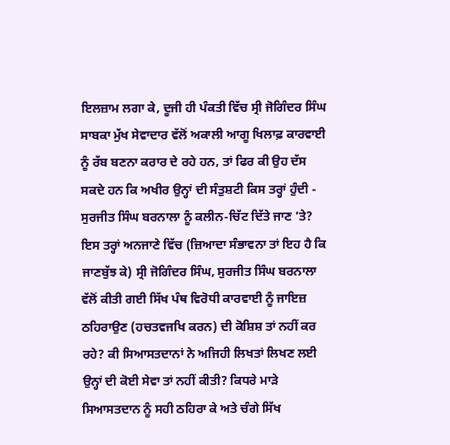ਇਲਜ਼ਾਮ ਲਗਾ ਕੇ, ਦੂਜੀ ਹੀ ਪੰਕਤੀ ਵਿੱਚ ਸ੍ਰੀ ਜੋਗਿੰਦਰ ਸਿੰਘ ਸਾਬਕਾ ਮੁੱਖ ਸੇਵਾਦਾਰ ਵੱਲੋਂ ਅਕਾਲੀ ਆਗੂ ਖਿਲਾਫ਼ ਕਾਰਵਾਈ ਨੂੰ ਰੱਬ ਬਣਨਾ ਕਰਾਰ ਦੇ ਰਹੇ ਹਨ, ਤਾਂ ਫਿਰ ਕੀ ਉਹ ਦੱਸ ਸਕਦੇ ਹਨ ਕਿ ਅਖੀਰ ਉਨ੍ਹਾਂ ਦੀ ਸੰਤੁਸ਼ਟੀ ਕਿਸ ਤਰ੍ਹਾਂ ਹੁੰਦੀ - ਸੁਰਜੀਤ ਸਿੰਘ ਬਰਨਾਲਾ ਨੂੰ ਕਲੀਨ-ਚਿੱਟ ਦਿੱਤੇ ਜਾਣ ’ਤੇ? ਇਸ ਤਰ੍ਹਾਂ ਅਨਜਾਣੇ ਵਿੱਚ (ਜ਼ਿਆਦਾ ਸੰਭਾਵਨਾ ਤਾਂ ਇਹ ਹੈ ਕਿ ਜਾਣਬੁੱਝ ਕੇ) ਸ੍ਰੀ ਜੋਗਿੰਦਰ ਸਿੰਘ, ਸੁਰਜੀਤ ਸਿੰਘ ਬਰਨਾਲਾ ਵੱਲੋਂ ਕੀਤੀ ਗਈ ਸਿੱਖ ਪੰਥ ਵਿਰੋਧੀ ਕਾਰਵਾਈ ਨੂੰ ਜਾਇਜ਼ ਠਹਿਰਾਉਣ (ਹਚਤਵਜਖਿ ਕਰਨ) ਦੀ ਕੋਸ਼ਿਸ਼ ਤਾਂ ਨਹੀਂ ਕਰ ਰਹੇ? ਕੀ ਸਿਆਸਤਦਾਨਾਂ ਨੇ ਅਜਿਹੀ ਲਿਖਤਾਂ ਲਿਖਣ ਲਈ ਉਨ੍ਹਾਂ ਦੀ ਕੋਈ ਸੇਵਾ ਤਾਂ ਨਹੀਂ ਕੀਤੀ? ਕਿਧਰੇ ਮਾੜੇ ਸਿਆਸਤਦਾਨ ਨੂੰ ਸਹੀ ਠਹਿਰਾ ਕੇ ਅਤੇ ਚੰਗੇ ਸਿੱਖ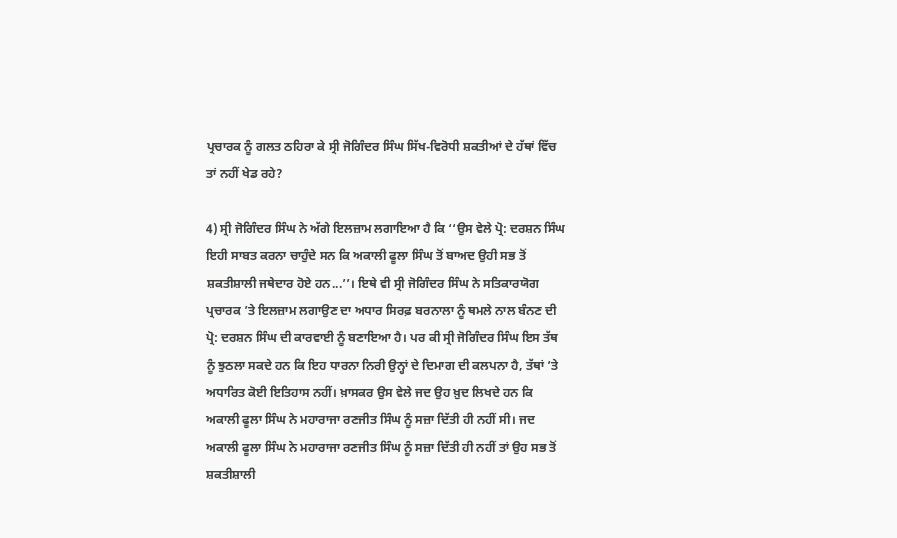ਪ੍ਰਚਾਰਕ ਨੂੰ ਗਲਤ ਠਹਿਰਾ ਕੇ ਸ੍ਰੀ ਜੋਗਿੰਦਰ ਸਿੰਘ ਸਿੱਖ-ਵਿਰੋਧੀ ਸ਼ਕਤੀਆਂ ਦੇ ਹੱਥਾਂ ਵਿੱਚ ਤਾਂ ਨਹੀਂ ਖੇਡ ਰਹੇ?

4) ਸ੍ਰੀ ਜੋਗਿੰਦਰ ਸਿੰਘ ਨੇ ਅੱਗੇ ਇਲਜ਼ਾਮ ਲਗਾਇਆ ਹੈ ਕਿ ‘‘ਉਸ ਵੇਲੇ ਪ੍ਰੋ: ਦਰਸ਼ਨ ਸਿੰਘ ਇਹੀ ਸਾਬਤ ਕਰਨਾ ਚਾਹੁੰਦੇ ਸਨ ਕਿ ਅਕਾਲੀ ਫੂਲਾ ਸਿੰਘ ਤੋਂ ਬਾਅਦ ਉਹੀ ਸਭ ਤੋਂ ਸ਼ਕਤੀਸ਼ਾਲੀ ਜਥੇਦਾਰ ਹੋਏ ਹਨ...’’। ਇਥੇ ਵੀ ਸ੍ਰੀ ਜੋਗਿੰਦਰ ਸਿੰਘ ਨੇ ਸਤਿਕਾਰਯੋਗ ਪ੍ਰਚਾਰਕ ’ਤੇ ਇਲਜ਼ਾਮ ਲਗਾਉਣ ਦਾ ਅਧਾਰ ਸਿਰਫ਼ ਬਰਨਾਲਾ ਨੂੰ ਥਮਲੇ ਨਾਲ ਬੰਨਣ ਦੀ ਪ੍ਰੋ: ਦਰਸ਼ਨ ਸਿੰਘ ਦੀ ਕਾਰਵਾਈ ਨੂੰ ਬਣਾਇਆ ਹੈ। ਪਰ ਕੀ ਸ੍ਰੀ ਜੋਗਿੰਦਰ ਸਿੰਘ ਇਸ ਤੱਥ ਨੂੰ ਝੁਠਲਾ ਸਕਦੇ ਹਨ ਕਿ ਇਹ ਧਾਰਨਾ ਨਿਰੀ ਉਨ੍ਹਾਂ ਦੇ ਦਿਮਾਗ ਦੀ ਕਲਪਨਾ ਹੈ, ਤੱਥਾਂ ’ਤੇ ਅਧਾਰਿਤ ਕੋਈ ਇਤਿਹਾਸ ਨਹੀਂ। ਖ਼ਾਸਕਰ ਉਸ ਵੇਲੇ ਜਦ ਉਹ ਖ਼ੁਦ ਲਿਖਦੇ ਹਨ ਕਿ ਅਕਾਲੀ ਫੂਲਾ ਸਿੰਘ ਨੇ ਮਹਾਰਾਜਾ ਰਣਜੀਤ ਸਿੰਘ ਨੂੰ ਸਜ਼ਾ ਦਿੱਤੀ ਹੀ ਨਹੀਂ ਸੀ। ਜਦ ਅਕਾਲੀ ਫੂਲਾ ਸਿੰਘ ਨੇ ਮਹਾਰਾਜਾ ਰਣਜੀਤ ਸਿੰਘ ਨੂੰ ਸਜ਼ਾ ਦਿੱਤੀ ਹੀ ਨਹੀਂ ਤਾਂ ਉਹ ਸਭ ਤੋਂ ਸ਼ਕਤੀਸ਼ਾਲੀ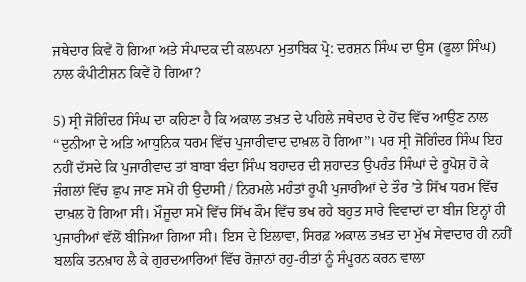ਜਥੇਦਾਰ ਕਿਵੇਂ ਹੋ ਗਿਆ ਅਤੇ ਸੰਪਾਦਕ ਦੀ ਕਲਪਨਾ ਮੁਤਾਬਿਕ ਪ੍ਰੋ: ਦਰਸ਼ਨ ਸਿੰਘ ਦਾ ਉਸ (ਫੂਲਾ ਸਿੰਘ) ਨਾਲ ਕੰਪੀਟੀਸ਼ਨ ਕਿਵੇਂ ਹੋ ਗਿਆ?

5) ਸ੍ਰੀ ਜੋਗਿੰਦਰ ਸਿੰਘ ਦਾ ਕਹਿਣਾ ਹੈ ਕਿ ਅਕਾਲ ਤਖ਼ਤ ਦੇ ਪਹਿਲੇ ਜਥੇਦਾਰ ਦੇ ਹੋਂਦ ਵਿੱਚ ਆਉਣ ਨਾਲ ‘‘ਦੁਨੀਆ ਦੇ ਅਤਿ ਆਧੁਨਿਕ ਧਰਮ ਵਿੱਚ ਪੁਜਾਰੀਵਾਦ ਦਾਖ਼ਲ ਹੋ ਗਿਆ’’। ਪਰ ਸ੍ਰੀ ਜੋਗਿੰਦਰ ਸਿੰਘ ਇਹ ਨਹੀਂ ਦੱਸਦੇ ਕਿ ਪੁਜਾਰੀਵਾਦ ਤਾਂ ਬਾਬਾ ਬੰਦਾ ਸਿੰਘ ਬਹਾਦਰ ਦੀ ਸ਼ਹਾਦਤ ਉਪਰੰਤ ਸਿੰਘਾਂ ਦੇ ਰੂਪੋਸ਼ ਹੋ ਕੇ ਜੰਗਲਾਂ ਵਿੱਚ ਛੁਪ ਜਾਣ ਸਮੇਂ ਹੀ ਉਦਾਸੀ / ਨਿਰਮਲੇ ਮਹੰਤਾਂ ਰੂਪੀ ਪੁਜਾਰੀਆਂ ਦੇ ਤੌਰ ’ਤੇ ਸਿੱਖ ਧਰਮ ਵਿੱਚ ਦਾਖ਼ਲ ਹੋ ਗਿਆ ਸੀ। ਮੌਜੂਦਾ ਸਮੇਂ ਵਿੱਚ ਸਿੱਖ ਕੌਮ ਵਿੱਚ ਭਖ ਰਹੇ ਬਹੁਤ ਸਾਰੇ ਵਿਵਾਦਾਂ ਦਾ ਬੀਜ ਇਨ੍ਹਾਂ ਹੀ ਪੁਜਾਰੀਆਂ ਵੱਲੋਂ ਬੀਜਿਆ ਗਿਆ ਸੀ। ਇਸ ਦੇ ਇਲਾਵਾ, ਸਿਰਫ਼ ਅਕਾਲ ਤਖ਼ਤ ਦਾ ਮੁੱਖ ਸੇਵਾਦਾਰ ਹੀ ਨਹੀਂ ਬਲਕਿ ਤਨਖ਼ਾਹ ਲੈ ਕੇ ਗੁਰਦਆਰਿਆਂ ਵਿੱਚ ਰੋਜ਼ਾਨਾਂ ਰਹੁ-ਰੀਤਾਂ ਨੂੰ ਸੰਪੂਰਨ ਕਰਨ ਵਾਲਾ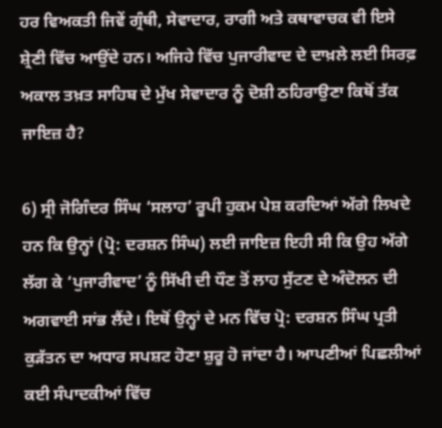ਹਰ ਵਿਅਕਤੀ ਜਿਵੇਂ ਗ੍ਰੰਥੀ, ਸੇਵਾਦਾਰ, ਰਾਗੀ ਅਤੇ ਕਥਾਵਾਚਕ ਵੀ ਇਸੇ ਸ਼੍ਰੇਣੀ ਵਿੱਚ ਆਉਂਦੇ ਹਨ। ਅਜਿਹੇ ਵਿੱਚ ਪੁਜਾਰੀਵਾਦ ਦੇ ਦਾਖ਼ਲੇ ਲਈ ਸਿਰਫ਼ ਅਕਾਲ ਤਖ਼ਤ ਸਾਹਿਬ ਦੇ ਮੁੱਖ ਸੇਵਾਦਾਰ ਨੂੰ ਦੋਸ਼ੀ ਠਹਿਰਾਉਣਾ ਕਿਥੋਂ ਤੱਕ ਜਾਇਜ਼ ਹੈ?

6) ਸ੍ਰੀ ਜੋਗਿੰਦਰ ਸਿੰਘ ‘ਸਲਾਹ’ ਰੂਪੀ ਹੁਕਮ ਪੇਸ਼ ਕਰਦਿਆਂ ਅੱਗੇ ਲਿਖਦੇ ਹਨ ਕਿ ਉਨ੍ਹਾਂ (ਪ੍ਰੋ: ਦਰਸ਼ਨ ਸਿੰਘ) ਲਈ ਜਾਇਜ਼ ਇਹੀ ਸੀ ਕਿ ਉਹ ਅੱਗੇ ਲੱਗ ਕੇ ‘ਪੁਜਾਰੀਵਾਦ’ ਨੂੰ ਸਿੱਖੀ ਦੀ ਧੌਣ ਤੋਂ ਲਾਹ ਸੁੱਟਣ ਦੇ ਅੰਦੋਲਨ ਦੀ ਅਗਵਾਈ ਸਾਂਭ ਲੈਂਦੇ। ਇਥੋਂ ਉਨ੍ਹਾਂ ਦੇ ਮਨ ਵਿੱਚ ਪ੍ਰੋ: ਦਰਸ਼ਨ ਸਿੰਘ ਪ੍ਰਤੀ ਕੁੜੱਤਨ ਦਾ ਅਧਾਰ ਸਪਸ਼ਟ ਹੋਣਾ ਸ਼ੁਰੂ ਹੋ ਜਾਂਦਾ ਹੈ। ਆਪਣੀਆਂ ਪਿਛਲੀਆਂ ਕਈ ਸੰਪਾਦਕੀਆਂ ਵਿੱਚ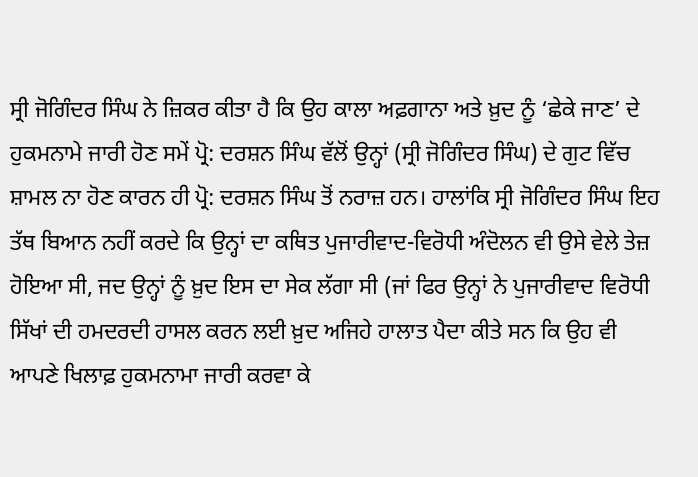ਸ੍ਰੀ ਜੋਗਿੰਦਰ ਸਿੰਘ ਨੇ ਜ਼ਿਕਰ ਕੀਤਾ ਹੈ ਕਿ ਉਹ ਕਾਲਾ ਅਫ਼ਗਾਨਾ ਅਤੇ ਖ਼ੁਦ ਨੂੰ ‘ਛੇਕੇ ਜਾਣ’ ਦੇ ਹੁਕਮਨਾਮੇ ਜਾਰੀ ਹੋਣ ਸਮੇਂ ਪ੍ਰੋ: ਦਰਸ਼ਨ ਸਿੰਘ ਵੱਲੋਂ ਉਨ੍ਹਾਂ (ਸ੍ਰੀ ਜੋਗਿੰਦਰ ਸਿੰਘ) ਦੇ ਗੁਟ ਵਿੱਚ ਸ਼ਾਮਲ ਨਾ ਹੋਣ ਕਾਰਨ ਹੀ ਪ੍ਰੋ: ਦਰਸ਼ਨ ਸਿੰਘ ਤੋਂ ਨਰਾਜ਼ ਹਨ। ਹਾਲਾਂਕਿ ਸ੍ਰੀ ਜੋਗਿੰਦਰ ਸਿੰਘ ਇਹ ਤੱਥ ਬਿਆਨ ਨਹੀਂ ਕਰਦੇ ਕਿ ਉਨ੍ਹਾਂ ਦਾ ਕਥਿਤ ਪੁਜਾਰੀਵਾਦ-ਵਿਰੋਧੀ ਅੰਦੋਲਨ ਵੀ ਉਸੇ ਵੇਲੇ ਤੇਜ਼ ਹੋਇਆ ਸੀ, ਜਦ ਉਨ੍ਹਾਂ ਨੂੰ ਖ਼ੁਦ ਇਸ ਦਾ ਸੇਕ ਲੱਗਾ ਸੀ (ਜਾਂ ਫਿਰ ਉਨ੍ਹਾਂ ਨੇ ਪੁਜਾਰੀਵਾਦ ਵਿਰੋਧੀ ਸਿੱਖਾਂ ਦੀ ਹਮਦਰਦੀ ਹਾਸਲ ਕਰਨ ਲਈ ਖ਼ੁਦ ਅਜਿਹੇ ਹਾਲਾਤ ਪੈਦਾ ਕੀਤੇ ਸਨ ਕਿ ਉਹ ਵੀ ਆਪਣੇ ਖਿਲਾਫ਼ ਹੁਕਮਨਾਮਾ ਜਾਰੀ ਕਰਵਾ ਕੇ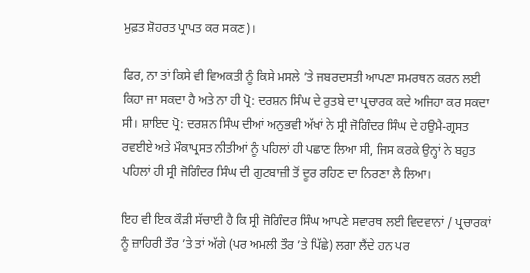ਮੁਫ਼ਤ ਸ਼ੋਹਰਤ ਪ੍ਰਾਪਤ ਕਰ ਸਕਣ)।

ਫਿਰ, ਨਾ ਤਾਂ ਕਿਸੇ ਵੀ ਵਿਅਕਤੀ ਨੂੰ ਕਿਸੇ ਮਸਲੇ ’ਤੇ ਜਬਰਦਸਤੀ ਆਪਣਾ ਸਮਰਥਨ ਕਰਨ ਲਈ ਕਿਹਾ ਜਾ ਸਕਦਾ ਹੈ ਅਤੇ ਨਾ ਹੀ ਪ੍ਰੋ: ਦਰਸ਼ਨ ਸਿੰਘ ਦੇ ਰੁਤਬੇ ਦਾ ਪ੍ਰਚਾਰਕ ਕਦੇ ਅਜਿਹਾ ਕਰ ਸਕਦਾ ਸੀ। ਸ਼ਾਇਦ ਪ੍ਰੋ: ਦਰਸ਼ਨ ਸਿੰਘ ਦੀਆਂ ਅਨੁਭਵੀ ਅੱਖਾਂ ਨੇ ਸ੍ਰੀ ਜੋਗਿੰਦਰ ਸਿੰਘ ਦੇ ਹਉਮੈ-ਗ੍ਰਸਤ ਰਵਈਏ ਅਤੇ ਮੌਕਾਪ੍ਰਸਤ ਨੀਤੀਆਂ ਨੂੰ ਪਹਿਲਾਂ ਹੀ ਪਛਾਣ ਲਿਆ ਸੀ, ਜਿਸ ਕਰਕੇ ਉਨ੍ਹਾਂ ਨੇ ਬਹੁਤ ਪਹਿਲਾਂ ਹੀ ਸ੍ਰੀ ਜੋਗਿੰਦਰ ਸਿੰਘ ਦੀ ਗੁਟਬਾਜ਼ੀ ਤੋਂ ਦੂਰ ਰਹਿਣ ਦਾ ਨਿਰਣਾ ਲੈ ਲਿਆ।

ਇਹ ਵੀ ਇਕ ਕੌੜੀ ਸੱਚਾਈ ਹੈ ਕਿ ਸ੍ਰੀ ਜੋਗਿੰਦਰ ਸਿੰਘ ਆਪਣੇ ਸਵਾਰਥ ਲਈ ਵਿਦਵਾਨਾਂ / ਪ੍ਰਚਾਰਕਾਂ ਨੂੰ ਜ਼ਾਹਿਰੀ ਤੌਰ ’ਤੇ ਤਾਂ ਅੱਗੇ (ਪਰ ਅਮਲੀ ਤੌਰ ’ਤੇ ਪਿੱਛੇ) ਲਗਾ ਲੈਂਦੇ ਹਨ ਪਰ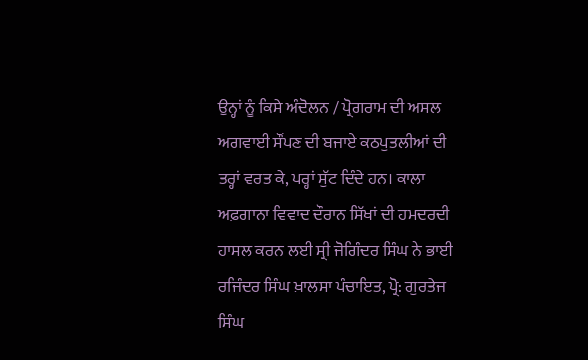ਉਨ੍ਹਾਂ ਨੂੰ ਕਿਸੇ ਅੰਦੋਲਨ / ਪ੍ਰੋਗਰਾਮ ਦੀ ਅਸਲ ਅਗਵਾਈ ਸੌਂਪਣ ਦੀ ਬਜਾਏ ਕਠਪੁਤਲੀਆਂ ਦੀ ਤਰ੍ਹਾਂ ਵਰਤ ਕੇ, ਪਰ੍ਹਾਂ ਸੁੱਟ ਦਿੰਦੇ ਹਨ। ਕਾਲਾ ਅਫ਼ਗਾਨਾ ਵਿਵਾਦ ਦੌਰਾਨ ਸਿੱਖਾਂ ਦੀ ਹਮਦਰਦੀ ਹਾਸਲ ਕਰਨ ਲਈ ਸ੍ਰੀ ਜੋਗਿੰਦਰ ਸਿੰਘ ਨੇ ਭਾਈ ਰਜਿੰਦਰ ਸਿੰਘ ਖ਼ਾਲਸਾ ਪੰਚਾਇਤ, ਪ੍ਰੋ: ਗੁਰਤੇਜ ਸਿੰਘ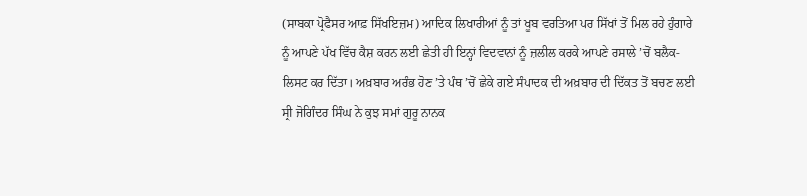(ਸਾਬਕਾ ਪ੍ਰੋਫੈਸਰ ਆਫ਼ ਸਿੱਖਇਜ਼ਮ) ਆਦਿਕ ਲਿਖਾਰੀਆਂ ਨੂੰ ਤਾਂ ਖੂਬ ਵਰਤਿਆ ਪਰ ਸਿੱਖਾਂ ਤੋਂ ਮਿਲ ਰਹੇ ਹੁੰਗਾਰੇ ਨੂੰ ਆਪਣੇ ਪੱਖ ਵਿੱਚ ਕੈਸ਼ ਕਰਨ ਲਈ ਛੇਤੀ ਹੀ ਇਨ੍ਹਾਂ ਵਿਦਵਾਨਾਂ ਨੂੰ ਜ਼ਲੀਲ ਕਰਕੇ ਆਪਣੇ ਰਸਾਲੇ ’ਚੋਂ ਬਲੈਕ-ਲਿਸਟ ਕਰ ਦਿੱਤਾ। ਅਖ਼ਬਾਰ ਅਰੰਭ ਹੋਣ ’ਤੇ ਪੰਥ ’ਚੋਂ ਛੇਕੇ ਗਏ ਸੰਪਾਦਕ ਦੀ ਅਖ਼ਬਾਰ ਦੀ ਦਿੱਕਤ ਤੋਂ ਬਚਣ ਲਈ ਸ੍ਰੀ ਜੋਗਿੰਦਰ ਸਿੰਘ ਨੇ ਕੁਝ ਸਮਾਂ ਗੁਰੂ ਨਾਨਕ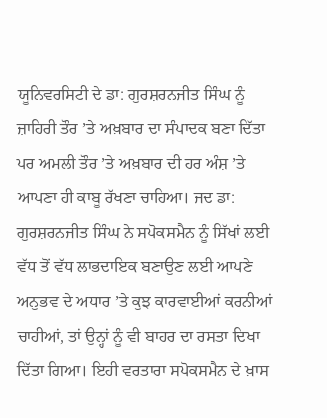ਯੂਨਿਵਰਸਿਟੀ ਦੇ ਡਾ: ਗੁਰਸ਼ਰਨਜੀਤ ਸਿੰਘ ਨੂੰ ਜ਼ਾਹਿਰੀ ਤੌਰ ’ਤੇ ਅਖ਼ਬਾਰ ਦਾ ਸੰਪਾਦਕ ਬਣਾ ਦਿੱਤਾ ਪਰ ਅਮਲੀ ਤੌਰ ’ਤੇ ਅਖ਼ਬਾਰ ਦੀ ਹਰ ਅੰਸ਼ ’ਤੇ ਆਪਣਾ ਹੀ ਕਾਬੂ ਰੱਖਣਾ ਚਾਹਿਆ। ਜਦ ਡਾ: ਗੁਰਸ਼ਰਨਜੀਤ ਸਿੰਘ ਨੇ ਸਪੋਕਸਮੈਨ ਨੂੰ ਸਿੱਖਾਂ ਲਈ ਵੱਧ ਤੋਂ ਵੱਧ ਲਾਭਦਾਇਕ ਬਣਾਉਣ ਲਈ ਆਪਣੇ ਅਨੁਭਵ ਦੇ ਅਧਾਰ ’ਤੇ ਕੁਝ ਕਾਰਵਾਈਆਂ ਕਰਨੀਆਂ ਚਾਹੀਆਂ, ਤਾਂ ਉਨ੍ਹਾਂ ਨੂੰ ਵੀ ਬਾਹਰ ਦਾ ਰਸਤਾ ਦਿਖਾ ਦਿੱਤਾ ਗਿਆ। ਇਹੀ ਵਰਤਾਰਾ ਸਪੋਕਸਮੈਨ ਦੇ ਖ਼ਾਸ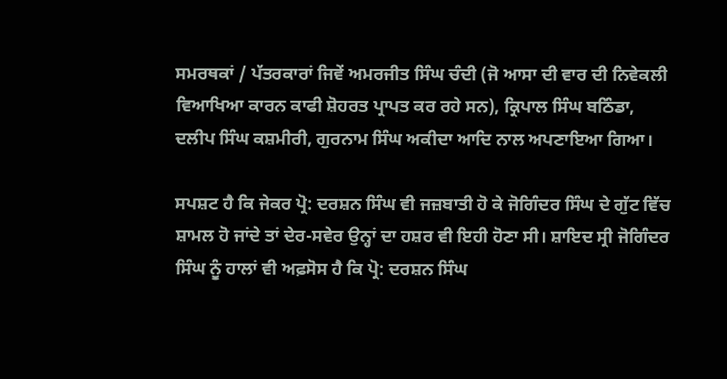ਸਮਰਥਕਾਂ / ਪੱਤਰਕਾਰਾਂ ਜਿਵੇਂ ਅਮਰਜੀਤ ਸਿੰਘ ਚੰਦੀ (ਜੋ ਆਸਾ ਦੀ ਵਾਰ ਦੀ ਨਿਵੇਕਲੀ ਵਿਆਖਿਆ ਕਾਰਨ ਕਾਫੀ ਸ਼ੋਹਰਤ ਪ੍ਰਾਪਤ ਕਰ ਰਹੇ ਸਨ), ਕ੍ਰਿਪਾਲ ਸਿੰਘ ਬਠਿੰਡਾ, ਦਲੀਪ ਸਿੰਘ ਕਸ਼ਮੀਰੀ, ਗੁਰਨਾਮ ਸਿੰਘ ਅਕੀਦਾ ਆਦਿ ਨਾਲ ਅਪਣਾਇਆ ਗਿਆ।

ਸਪਸ਼ਟ ਹੈ ਕਿ ਜੇਕਰ ਪ੍ਰੋ: ਦਰਸ਼ਨ ਸਿੰਘ ਵੀ ਜਜ਼ਬਾਤੀ ਹੋ ਕੇ ਜੋਗਿੰਦਰ ਸਿੰਘ ਦੇ ਗੁੱਟ ਵਿੱਚ ਸ਼ਾਮਲ ਹੋ ਜਾਂਦੇ ਤਾਂ ਦੇਰ-ਸਵੇਰ ਉਨ੍ਹਾਂ ਦਾ ਹਸ਼ਰ ਵੀ ਇਹੀ ਹੋਣਾ ਸੀ। ਸ਼ਾਇਦ ਸ੍ਰੀ ਜੋਗਿੰਦਰ ਸਿੰਘ ਨੂੰ ਹਾਲਾਂ ਵੀ ਅਫ਼ਸੋਸ ਹੈ ਕਿ ਪ੍ਰੋ: ਦਰਸ਼ਨ ਸਿੰਘ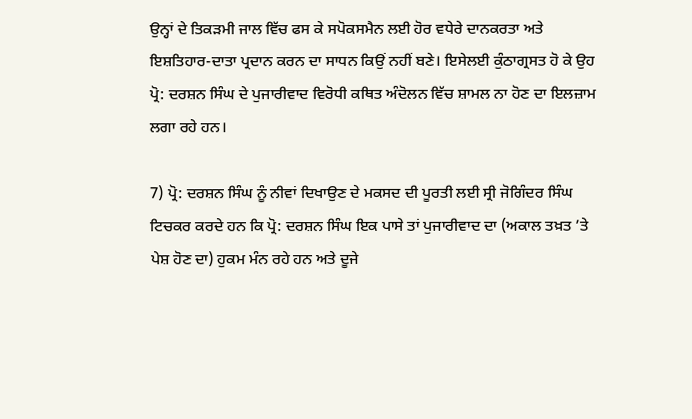ਉਨ੍ਹਾਂ ਦੇ ਤਿਕੜਮੀ ਜਾਲ ਵਿੱਚ ਫਸ ਕੇ ਸਪੋਕਸਮੈਨ ਲਈ ਹੋਰ ਵਧੇਰੇ ਦਾਨਕਰਤਾ ਅਤੇ ਇਸ਼ਤਿਹਾਰ-ਦਾਤਾ ਪ੍ਰਦਾਨ ਕਰਨ ਦਾ ਸਾਧਨ ਕਿਉਂ ਨਹੀਂ ਬਣੇ। ਇਸੇਲਈ ਕੁੰਠਾਗ੍ਰਸਤ ਹੋ ਕੇ ਉਹ ਪ੍ਰੋ: ਦਰਸ਼ਨ ਸਿੰਘ ਦੇ ਪੁਜਾਰੀਵਾਦ ਵਿਰੋਧੀ ਕਥਿਤ ਅੰਦੋਲਨ ਵਿੱਚ ਸ਼ਾਮਲ ਨਾ ਹੋਣ ਦਾ ਇਲਜ਼ਾਮ ਲਗਾ ਰਹੇ ਹਨ।

7) ਪ੍ਰੋ: ਦਰਸ਼ਨ ਸਿੰਘ ਨੂੰ ਨੀਵਾਂ ਦਿਖਾਉਣ ਦੇ ਮਕਸਦ ਦੀ ਪੂਰਤੀ ਲਈ ਸ੍ਰੀ ਜੋਗਿੰਦਰ ਸਿੰਘ ਟਿਚਕਰ ਕਰਦੇ ਹਨ ਕਿ ਪ੍ਰੋ: ਦਰਸ਼ਨ ਸਿੰਘ ਇਕ ਪਾਸੇ ਤਾਂ ਪੁਜਾਰੀਵਾਦ ਦਾ (ਅਕਾਲ ਤਖ਼ਤ ’ਤੇ ਪੇਸ਼ ਹੋਣ ਦਾ) ਹੁਕਮ ਮੰਨ ਰਹੇ ਹਨ ਅਤੇ ਦੂਜੇ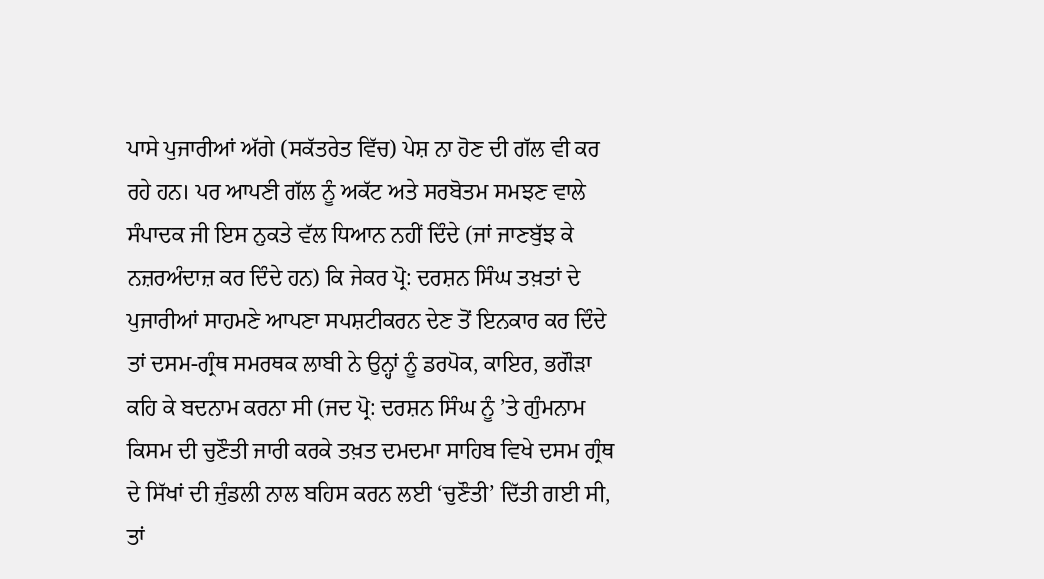ਪਾਸੇ ਪੁਜਾਰੀਆਂ ਅੱਗੇ (ਸਕੱਤਰੇਤ ਵਿੱਚ) ਪੇਸ਼ ਨਾ ਹੋਣ ਦੀ ਗੱਲ ਵੀ ਕਰ ਰਹੇ ਹਨ। ਪਰ ਆਪਣੀ ਗੱਲ ਨੂੰ ਅਕੱਟ ਅਤੇ ਸਰਬੋਤਮ ਸਮਝਣ ਵਾਲੇ ਸੰਪਾਦਕ ਜੀ ਇਸ ਨੁਕਤੇ ਵੱਲ ਧਿਆਨ ਨਹੀਂ ਦਿੰਦੇ (ਜਾਂ ਜਾਣਬੁੱਝ ਕੇ ਨਜ਼ਰਅੰਦਾਜ਼ ਕਰ ਦਿੰਦੇ ਹਨ) ਕਿ ਜੇਕਰ ਪ੍ਰੋ: ਦਰਸ਼ਨ ਸਿੰਘ ਤਖ਼ਤਾਂ ਦੇ ਪੁਜਾਰੀਆਂ ਸਾਹਮਣੇ ਆਪਣਾ ਸਪਸ਼ਟੀਕਰਨ ਦੇਣ ਤੋਂ ਇਨਕਾਰ ਕਰ ਦਿੰਦੇ ਤਾਂ ਦਸਮ-ਗ੍ਰੰਥ ਸਮਰਥਕ ਲਾਬੀ ਨੇ ਉਨ੍ਹਾਂ ਨੂੰ ਡਰਪੋਕ, ਕਾਇਰ, ਭਗੌੜਾ ਕਹਿ ਕੇ ਬਦਨਾਮ ਕਰਨਾ ਸੀ (ਜਦ ਪ੍ਰੋ: ਦਰਸ਼ਨ ਸਿੰਘ ਨੂੰ ’ਤੇ ਗੁੰਮਨਾਮ ਕਿਸਮ ਦੀ ਚੁਣੌਤੀ ਜਾਰੀ ਕਰਕੇ ਤਖ਼ਤ ਦਮਦਮਾ ਸਾਹਿਬ ਵਿਖੇ ਦਸਮ ਗ੍ਰੰਥ ਦੇ ਸਿੱਖਾਂ ਦੀ ਜੁੰਡਲੀ ਨਾਲ ਬਹਿਸ ਕਰਨ ਲਈ ‘ਚੁਣੌਤੀ’ ਦਿੱਤੀ ਗਈ ਸੀ, ਤਾਂ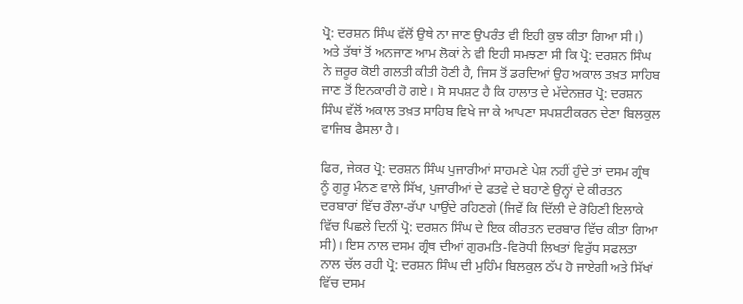ਪ੍ਰੋ: ਦਰਸ਼ਨ ਸਿੰਘ ਵੱਲੋਂ ਉਥੇ ਨਾ ਜਾਣ ਉਪਰੰਤ ਵੀ ਇਹੀ ਕੁਝ ਕੀਤਾ ਗਿਆ ਸੀ।) ਅਤੇ ਤੱਥਾਂ ਤੋਂ ਅਨਜਾਣ ਆਮ ਲੋਕਾਂ ਨੇ ਵੀ ਇਹੀ ਸਮਝਣਾ ਸੀ ਕਿ ਪ੍ਰੋ: ਦਰਸ਼ਨ ਸਿੰਘ ਨੇ ਜ਼ਰੂਰ ਕੋਈ ਗਲਤੀ ਕੀਤੀ ਹੋਣੀ ਹੈ, ਜਿਸ ਤੋਂ ਡਰਦਿਆਂ ਉਹ ਅਕਾਲ ਤਖ਼ਤ ਸਾਹਿਬ ਜਾਣ ਤੋਂ ਇਨਕਾਰੀ ਹੋ ਗਏ। ਸੋ ਸਪਸ਼ਟ ਹੈ ਕਿ ਹਾਲਾਤ ਦੇ ਮੱਦੇਨਜ਼ਰ ਪ੍ਰੋ: ਦਰਸ਼ਨ ਸਿੰਘ ਵੱਲੋਂ ਅਕਾਲ ਤਖ਼ਤ ਸਾਹਿਬ ਵਿਖੇ ਜਾ ਕੇ ਆਪਣਾ ਸਪਸ਼ਟੀਕਰਨ ਦੇਣਾ ਬਿਲਕੁਲ ਵਾਜਿਬ ਫੈਸਲਾ ਹੈ।

ਫਿਰ, ਜੇਕਰ ਪ੍ਰੋ: ਦਰਸ਼ਨ ਸਿੰਘ ਪੁਜਾਰੀਆਂ ਸਾਹਮਣੇ ਪੇਸ਼ ਨਹੀਂ ਹੁੰਦੇ ਤਾਂ ਦਸਮ ਗ੍ਰੰਥ ਨੂੰ ਗੁਰੂ ਮੰਨਣ ਵਾਲੇ ਸਿੱਖ, ਪੁਜਾਰੀਆਂ ਦੇ ਫਤਵੇ ਦੇ ਬਹਾਣੇ ਉਨ੍ਹਾਂ ਦੇ ਕੀਰਤਨ ਦਰਬਾਰਾਂ ਵਿੱਚ ਰੌਲਾ-ਰੱਪਾ ਪਾਉਂਦੇ ਰਹਿਣਗੇ (ਜਿਵੇਂ ਕਿ ਦਿੱਲੀ ਦੇ ਰੋਹਿਣੀ ਇਲਾਕੇ ਵਿੱਚ ਪਿਛਲੇ ਦਿਨੀਂ ਪ੍ਰੋ: ਦਰਸ਼ਨ ਸਿੰਘ ਦੇ ਇਕ ਕੀਰਤਨ ਦਰਬਾਰ ਵਿੱਚ ਕੀਤਾ ਗਿਆ ਸੀ)। ਇਸ ਨਾਲ ਦਸਮ ਗ੍ਰੰਥ ਦੀਆਂ ਗੁਰਮਤਿ-ਵਿਰੋਧੀ ਲਿਖਤਾਂ ਵਿਰੁੱਧ ਸਫਲਤਾ ਨਾਲ ਚੱਲ ਰਹੀ ਪ੍ਰੋ: ਦਰਸ਼ਨ ਸਿੰਘ ਦੀ ਮੁਹਿੰਮ ਬਿਲਕੁਲ ਠੱਪ ਹੋ ਜਾਏਗੀ ਅਤੇ ਸਿੱਖਾਂ ਵਿੱਚ ਦਸਮ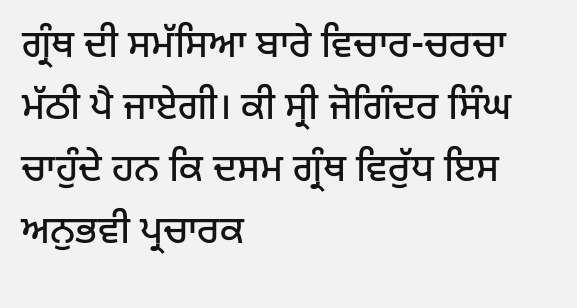ਗ੍ਰੰਥ ਦੀ ਸਮੱਸਿਆ ਬਾਰੇ ਵਿਚਾਰ-ਚਰਚਾ ਮੱਠੀ ਪੈ ਜਾਏਗੀ। ਕੀ ਸ੍ਰੀ ਜੋਗਿੰਦਰ ਸਿੰਘ ਚਾਹੁੰਦੇ ਹਨ ਕਿ ਦਸਮ ਗ੍ਰੰਥ ਵਿਰੁੱਧ ਇਸ ਅਨੁਭਵੀ ਪ੍ਰਚਾਰਕ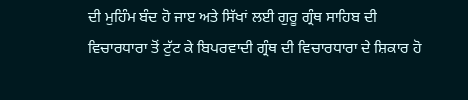ਦੀ ਮੁਹਿੰਮ ਬੰਦ ਹੋ ਜਾੲ ਅਤੇ ਸਿੱਖਾਂ ਲਈ ਗੁਰੂ ਗ੍ਰੰਥ ਸਾਹਿਬ ਦੀ ਵਿਚਾਰਧਾਰਾ ਤੋਂ ਟੁੱਟ ਕੇ ਬਿਪਰਵਾਦੀ ਗ੍ਰੰਥ ਦੀ ਵਿਚਾਰਧਾਰਾ ਦੇ ਸ਼ਿਕਾਰ ਹੋ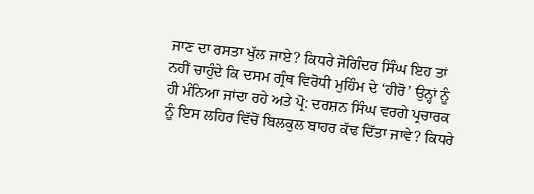ਜਾਣ ਦਾ ਰਸਤਾ ਖੁੱਲ ਜਾਏ? ਕਿਧਰੇ ਜੋਗਿੰਦਰ ਸਿੰਘ ਇਹ ਤਾਂ ਨਹੀਂ ਚਾਹੁੰਦੇ ਕਿ ਦਸਮ ਗ੍ਰੰਥ ਵਿਰੋਧੀ ਮੁਹਿੰਮ ਦੇ ‘ਹੀਰੋ’ ਉਨ੍ਹਾਂ ਨੂੰ ਹੀ ਮੰਨਿਆ ਜਾਂਦਾ ਰਹੇ ਅਤੇ ਪ੍ਰੋ: ਦਰਸ਼ਨ ਸਿੰਘ ਵਰਗੇ ਪ੍ਰਚਾਰਕ ਨੂੰ ਇਸ ਲਹਿਰ ਵਿੱਚੋਂ ਬਿਲਕੁਲ ਬਾਹਰ ਕੱਢ ਦਿੱਤਾ ਜਾਵੇ? ਕਿਧਰੇ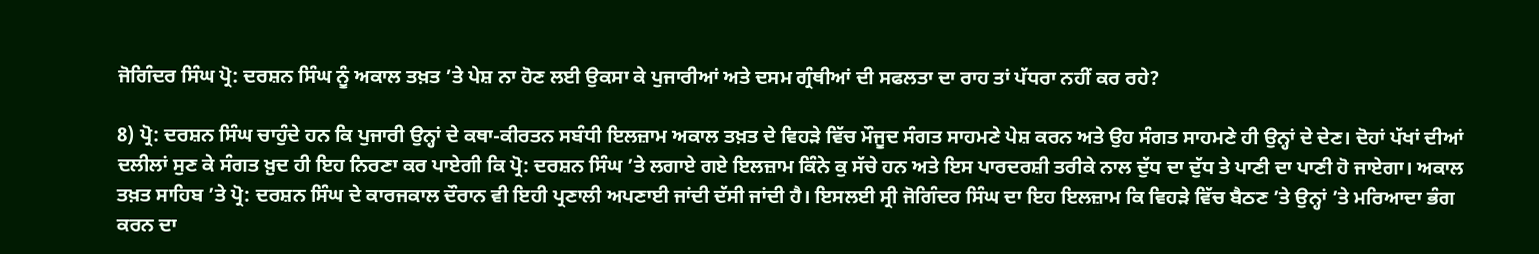ਜੋਗਿੰਦਰ ਸਿੰਘ ਪ੍ਰੋ: ਦਰਸ਼ਨ ਸਿੰਘ ਨੂੰ ਅਕਾਲ ਤਖ਼ਤ ’ਤੇ ਪੇਸ਼ ਨਾ ਹੋਣ ਲਈ ਉਕਸਾ ਕੇ ਪੁਜਾਰੀਆਂ ਅਤੇ ਦਸਮ ਗ੍ਰੰਥੀਆਂ ਦੀ ਸਫਲਤਾ ਦਾ ਰਾਹ ਤਾਂ ਪੱਧਰਾ ਨਹੀਂ ਕਰ ਰਹੇ?

8) ਪ੍ਰੋ: ਦਰਸ਼ਨ ਸਿੰਘ ਚਾਹੁੰਦੇ ਹਨ ਕਿ ਪੁਜਾਰੀ ਉਨ੍ਹਾਂ ਦੇ ਕਥਾ-ਕੀਰਤਨ ਸਬੰਧੀ ਇਲਜ਼ਾਮ ਅਕਾਲ ਤਖ਼ਤ ਦੇ ਵਿਹੜੇ ਵਿੱਚ ਮੌਜੂਦ ਸੰਗਤ ਸਾਹਮਣੇ ਪੇਸ਼ ਕਰਨ ਅਤੇ ਉਹ ਸੰਗਤ ਸਾਹਮਣੇ ਹੀ ਉਨ੍ਹਾਂ ਦੇ ਦੇਣ। ਦੋਹਾਂ ਪੱਖਾਂ ਦੀਆਂ ਦਲੀਲਾਂ ਸੁਣ ਕੇ ਸੰਗਤ ਖ਼ੁਦ ਹੀ ਇਹ ਨਿਰਣਾ ਕਰ ਪਾਏਗੀ ਕਿ ਪ੍ਰੋ: ਦਰਸ਼ਨ ਸਿੰਘ ’ਤੇ ਲਗਾਏ ਗਏ ਇਲਜ਼ਾਮ ਕਿੰਨੇ ਕੁ ਸੱਚੇ ਹਨ ਅਤੇ ਇਸ ਪਾਰਦਰਸ਼ੀ ਤਰੀਕੇ ਨਾਲ ਦੁੱਧ ਦਾ ਦੁੱਧ ਤੇ ਪਾਣੀ ਦਾ ਪਾਣੀ ਹੋ ਜਾਏਗਾ। ਅਕਾਲ ਤਖ਼ਤ ਸਾਹਿਬ ’ਤੇ ਪ੍ਰੋ: ਦਰਸ਼ਨ ਸਿੰਘ ਦੇ ਕਾਰਜਕਾਲ ਦੌਰਾਨ ਵੀ ਇਹੀ ਪ੍ਰਣਾਲੀ ਅਪਣਾਈ ਜਾਂਦੀ ਦੱਸੀ ਜਾਂਦੀ ਹੈ। ਇਸਲਈ ਸ੍ਰੀ ਜੋਗਿੰਦਰ ਸਿੰਘ ਦਾ ਇਹ ਇਲਜ਼ਾਮ ਕਿ ਵਿਹੜੇ ਵਿੱਚ ਬੈਠਣ ’ਤੇ ਉਨ੍ਹਾਂ ’ਤੇ ਮਰਿਆਦਾ ਭੰਗ ਕਰਨ ਦਾ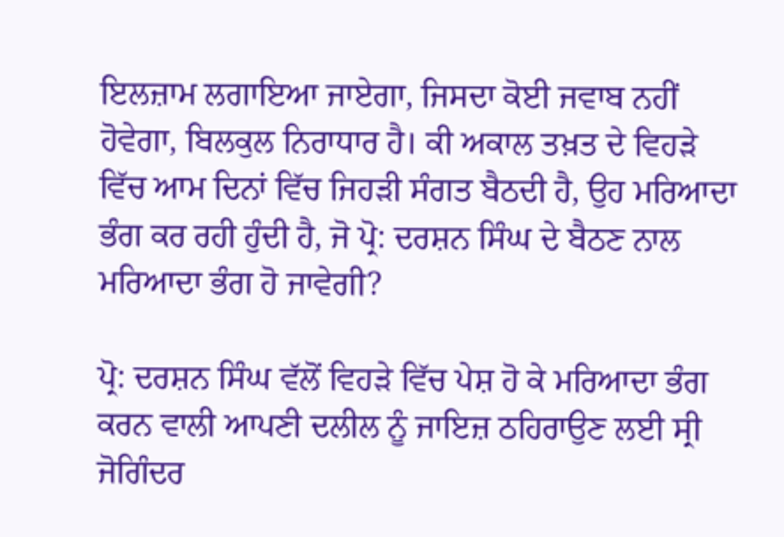ਇਲਜ਼ਾਮ ਲਗਾਇਆ ਜਾਏਗਾ, ਜਿਸਦਾ ਕੋਈ ਜਵਾਬ ਨਹੀਂ ਹੋਵੇਗਾ, ਬਿਲਕੁਲ ਨਿਰਾਧਾਰ ਹੈ। ਕੀ ਅਕਾਲ ਤਖ਼ਤ ਦੇ ਵਿਹੜੇ ਵਿੱਚ ਆਮ ਦਿਨਾਂ ਵਿੱਚ ਜਿਹੜੀ ਸੰਗਤ ਬੈਠਦੀ ਹੈ, ਉਹ ਮਰਿਆਦਾ ਭੰਗ ਕਰ ਰਹੀ ਹੁੰਦੀ ਹੈ, ਜੋ ਪ੍ਰੋ: ਦਰਸ਼ਨ ਸਿੰਘ ਦੇ ਬੈਠਣ ਨਾਲ ਮਰਿਆਦਾ ਭੰਗ ਹੋ ਜਾਵੇਗੀ?

ਪ੍ਰੋ: ਦਰਸ਼ਨ ਸਿੰਘ ਵੱਲੋਂ ਵਿਹੜੇ ਵਿੱਚ ਪੇਸ਼ ਹੋ ਕੇ ਮਰਿਆਦਾ ਭੰਗ ਕਰਨ ਵਾਲੀ ਆਪਣੀ ਦਲੀਲ ਨੂੰ ਜਾਇਜ਼ ਠਹਿਰਾਉਣ ਲਈ ਸ੍ਰੀ ਜੋਗਿੰਦਰ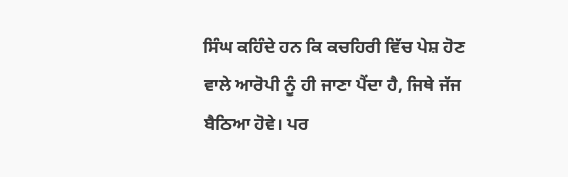ਸਿੰਘ ਕਹਿੰਦੇ ਹਨ ਕਿ ਕਚਹਿਰੀ ਵਿੱਚ ਪੇਸ਼ ਹੋਣ ਵਾਲੇ ਆਰੋਪੀ ਨੂੰ ਹੀ ਜਾਣਾ ਪੈਂਦਾ ਹੈ, ਜਿਥੇ ਜੱਜ ਬੈਠਿਆ ਹੋਵੇ। ਪਰ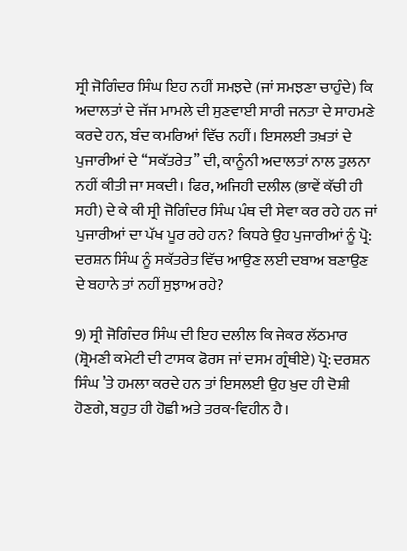ਸ੍ਰੀ ਜੋਗਿੰਦਰ ਸਿੰਘ ਇਹ ਨਹੀਂ ਸਮਝਦੇ (ਜਾਂ ਸਮਝਣਾ ਚਾਹੁੰਦੇ) ਕਿ ਅਦਾਲਤਾਂ ਦੇ ਜੱਜ ਮਾਮਲੇ ਦੀ ਸੁਣਵਾਈ ਸਾਰੀ ਜਨਤਾ ਦੇ ਸਾਹਮਣੇ ਕਰਦੇ ਹਨ, ਬੰਦ ਕਮਰਿਆਂ ਵਿੱਚ ਨਹੀਂ। ਇਸਲਈ ਤਖ਼ਤਾਂ ਦੇ ਪੁਜਾਰੀਆਂ ਦੇ ‘‘ਸਕੱਤਰੇਤ’’ ਦੀ, ਕਾਨੂੰਨੀ ਅਦਾਲਤਾਂ ਨਾਲ ਤੁਲਨਾ ਨਹੀਂ ਕੀਤੀ ਜਾ ਸਕਦੀ। ਫਿਰ, ਅਜਿਹੀ ਦਲੀਲ (ਭਾਵੇਂ ਕੱਚੀ ਹੀ ਸਹੀ) ਦੇ ਕੇ ਕੀ ਸ੍ਰੀ ਜੋਗਿੰਦਰ ਸਿੰਘ ਪੰਥ ਦੀ ਸੇਵਾ ਕਰ ਰਹੇ ਹਨ ਜਾਂ ਪੁਜਾਰੀਆਂ ਦਾ ਪੱਖ ਪੂਰ ਰਹੇ ਹਨ? ਕਿਧਰੇ ਉਹ ਪੁਜਾਰੀਆਂ ਨੂੰ ਪ੍ਰੋ: ਦਰਸ਼ਨ ਸਿੰਘ ਨੂੰ ਸਕੱਤਰੇਤ ਵਿੱਚ ਆਉਣ ਲਈ ਦਬਾਅ ਬਣਾਉਣ ਦੇ ਬਹਾਨੇ ਤਾਂ ਨਹੀਂ ਸੁਝਾਅ ਰਹੇ?

9) ਸ੍ਰੀ ਜੋਗਿੰਦਰ ਸਿੰਘ ਦੀ ਇਹ ਦਲੀਲ ਕਿ ਜੇਕਰ ਲੱਠਮਾਰ (ਸ਼੍ਰੋਮਣੀ ਕਮੇਟੀ ਦੀ ਟਾਸਕ ਫੋਰਸ ਜਾਂ ਦਸਮ ਗ੍ਰੰਥੀਏ) ਪ੍ਰੋ: ਦਰਸ਼ਨ ਸਿੰਘ ’ਤੇ ਹਮਲਾ ਕਰਦੇ ਹਨ ਤਾਂ ਇਸਲਈ ਉਹ ਖ਼ੁਦ ਹੀ ਦੋਸ਼ੀ ਹੋਣਗੇ, ਬਹੁਤ ਹੀ ਹੋਛੀ ਅਤੇ ਤਰਕ-ਵਿਹੀਨ ਹੈ।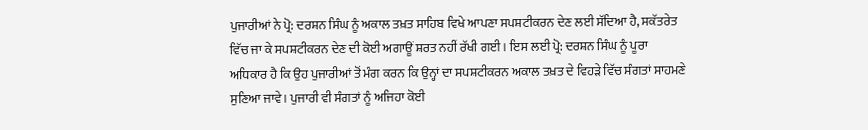ਪੁਜਾਰੀਆਂ ਨੇ ਪ੍ਰੋ: ਦਰਸ਼ਨ ਸਿੰਘ ਨੂੰ ਅਕਾਲ ਤਖ਼ਤ ਸਾਹਿਬ ਵਿਖੇ ਆਪਣਾ ਸਪਸ਼ਟੀਕਰਨ ਦੇਣ ਲਈ ਸੱਦਿਆ ਹੈ, ਸਕੱਤਰੇਤ ਵਿੱਚ ਜਾ ਕੇ ਸਪਸ਼ਟੀਕਰਨ ਦੇਣ ਦੀ ਕੋਈ ਅਗਾਊਂ ਸ਼ਰਤ ਨਹੀਂ ਰੱਖੀ ਗਈ। ਇਸ ਲਈ ਪ੍ਰੋ: ਦਰਸ਼ਨ ਸਿੰਘ ਨੂੰ ਪੂਰਾ ਅਧਿਕਾਰ ਹੈ ਕਿ ਉਹ ਪੁਜਾਰੀਆਂ ਤੋਂ ਮੰਗ ਕਰਨ ਕਿ ਉਨ੍ਹਾਂ ਦਾ ਸਪਸ਼ਟੀਕਰਨ ਅਕਾਲ ਤਖ਼ਤ ਦੇ ਵਿਹੜੇ ਵਿੱਚ ਸੰਗਤਾਂ ਸਾਹਮਣੇ ਸੁਣਿਆ ਜਾਵੇ। ਪੁਜਾਰੀ ਵੀ ਸੰਗਤਾਂ ਨੂੰ ਅਜਿਹਾ ਕੋਈ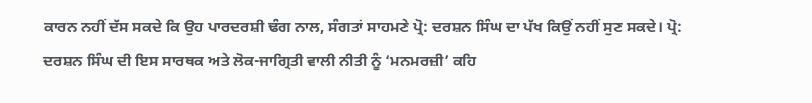ਕਾਰਨ ਨਹੀਂ ਦੱਸ ਸਕਦੇ ਕਿ ਉਹ ਪਾਰਦਰਸ਼ੀ ਢੰਗ ਨਾਲ, ਸੰਗਤਾਂ ਸਾਹਮਣੇ ਪ੍ਰੋ: ਦਰਸ਼ਨ ਸਿੰਘ ਦਾ ਪੱਖ ਕਿਉਂ ਨਹੀਂ ਸੁਣ ਸਕਦੇ। ਪ੍ਰੋ: ਦਰਸ਼ਨ ਸਿੰਘ ਦੀ ਇਸ ਸਾਰਥਕ ਅਤੇ ਲੋਕ-ਜਾਗ੍ਰਿਤੀ ਵਾਲੀ ਨੀਤੀ ਨੂੰ ‘ਮਨਮਰਜ਼ੀ’ ਕਹਿ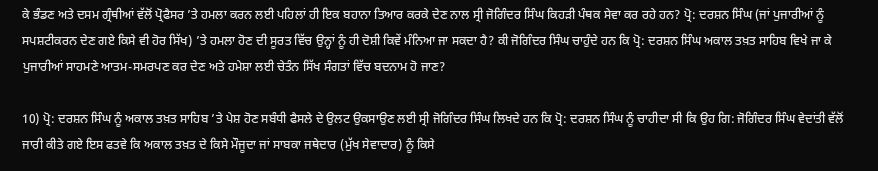ਕੇ ਭੰਡਣ ਅਤੇ ਦਸਮ ਗ੍ਰੰਥੀਆਂ ਵੱਲੋਂ ਪ੍ਰੋਫੈਸਰ ’ਤੇ ਹਮਲਾ ਕਰਨ ਲਈ ਪਹਿਲਾਂ ਹੀ ਇਕ ਬਹਾਨਾ ਤਿਆਰ ਕਰਕੇ ਦੇਣ ਨਾਲ ਸ੍ਰੀ ਜੋਗਿੰਦਰ ਸਿੰਘ ਕਿਹੜੀ ਪੰਥਕ ਸੇਵਾ ਕਰ ਰਹੇ ਹਨ? ਪ੍ਰੋ: ਦਰਸ਼ਨ ਸਿੰਘ (ਜਾਂ ਪੁਜਾਰੀਆਂ ਨੂੰ ਸਪਸ਼ਟੀਕਰਨ ਦੇਣ ਗਏ ਕਿਸੇ ਵੀ ਹੋਰ ਸਿੱਖ) ’ਤੇ ਹਮਲਾ ਹੋਣ ਦੀ ਸੂਰਤ ਵਿੱਚ ਉਨ੍ਹਾਂ ਨੂੰ ਹੀ ਦੋਸ਼ੀ ਕਿਵੇਂ ਮੰਨਿਆ ਜਾ ਸਕਦਾ ਹੈ? ਕੀ ਜੋਗਿੰਦਰ ਸਿੰਘ ਚਾਹੁੰਦੇ ਹਨ ਕਿ ਪ੍ਰੋ: ਦਰਸ਼ਨ ਸਿੰਘ ਅਕਾਲ ਤਖ਼ਤ ਸਾਹਿਬ ਵਿਖੇ ਜਾ ਕੇ ਪੁਜਾਰੀਆਂ ਸਾਹਮਣੇ ਆਤਮ-ਸਮਰਪਣ ਕਰ ਦੇਣ ਅਤੇ ਹਮੇਸ਼ਾ ਲਈ ਚੇਤੰਨ ਸਿੱਖ ਸੰਗਤਾਂ ਵਿੱਚ ਬਦਨਾਮ ਹੋ ਜਾਣ?

10) ਪ੍ਰੋ: ਦਰਸ਼ਨ ਸਿੰਘ ਨੂੰ ਅਕਾਲ ਤਖ਼ਤ ਸਾਹਿਬ ’ਤੇ ਪੇਸ਼ ਹੋਣ ਸਬੰਧੀ ਫੈਸਲੇ ਦੇ ਉਲਟ ਉਕਸਾਉਣ ਲਈ ਸ੍ਰੀ ਜੋਗਿੰਦਰ ਸਿੰਘ ਲਿਖਦੇ ਹਨ ਕਿ ਪ੍ਰੋ: ਦਰਸ਼ਨ ਸਿੰਘ ਨੂੰ ਚਾਹੀਦਾ ਸੀ ਕਿ ਉਹ ਗਿ: ਜੋਗਿੰਦਰ ਸਿੰਘ ਵੇਦਾਂਤੀ ਵੱਲੋਂ ਜਾਰੀ ਕੀਤੇ ਗਏ ਇਸ ਫਤਵੇ ਕਿ ਅਕਾਲ ਤਖ਼ਤ ਦੇ ਕਿਸੇ ਮੌਜੂਦਾ ਜਾਂ ਸਾਬਕਾ ਜਥੇਦਾਰ (ਮੁੱਖ ਸੇਵਾਦਾਰ) ਨੂੰ ਕਿਸੇ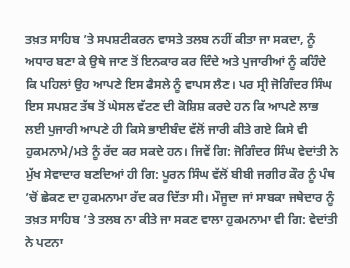ਤਖ਼ਤ ਸਾਹਿਬ ’ਤੇ ਸਪਸ਼ਟੀਕਰਨ ਵਾਸਤੇ ਤਲਬ ਨਹੀਂ ਕੀਤਾ ਜਾ ਸਕਦਾ, ਨੂੰ ਅਧਾਰ ਬਣਾ ਕੇ ਉਥੇ ਜਾਣ ਤੋਂ ਇਨਕਾਰ ਕਰ ਦਿੰਦੇ ਅਤੇ ਪੁਜਾਰੀਆਂ ਨੂੰ ਕਹਿੰਦੇ ਕਿ ਪਹਿਲਾਂ ਉਹ ਆਪਣੇ ਇਸ ਫੈਸਲੇ ਨੂੰ ਵਾਪਸ ਲੈਣ। ਪਰ ਸ੍ਰੀ ਜੋਗਿੰਦਰ ਸਿੰਘ ਇਸ ਸਪਸ਼ਟ ਤੱਥ ਤੋਂ ਘੇਸਲ ਵੱਟਣ ਦੀ ਕੋਸ਼ਿਸ਼ ਕਰਦੇ ਹਨ ਕਿ ਆਪਣੇ ਲਾਭ ਲਈ ਪੁਜਾਰੀ ਆਪਣੇ ਹੀ ਕਿਸੇ ਭਾਈਬੰਦ ਵੱਲੋਂ ਜਾਰੀ ਕੀਤੇ ਗਏ ਕਿਸੇ ਵੀ ਹੁਕਮਨਾਮੇ/ਮਤੇ ਨੂੰ ਰੱਦ ਕਰ ਸਕਦੇ ਹਨ। ਜਿਵੇਂ ਗਿ: ਜੋਗਿੰਦਰ ਸਿੰਘ ਵੇਦਾਂਤੀ ਨੇ ਮੁੱਖ ਸੇਵਾਦਾਰ ਬਣਦਿਆਂ ਹੀ ਗਿ: ਪੂਰਨ ਸਿੰਘ ਵੱਲੋਂ ਬੀਬੀ ਜਗੀਰ ਕੌਰ ਨੂੰ ਪੰਥ ’ਚੋਂ ਛੇਕਣ ਦਾ ਹੁਕਮਨਾਮਾ ਰੱਦ ਕਰ ਦਿੱਤਾ ਸੀ। ਮੌਜੂਦਾ ਜਾਂ ਸਾਬਕਾ ਜਥੇਦਾਰ ਨੂੰ ਤਖ਼ਤ ਸਾਹਿਬ ’ਤੇ ਤਲਬ ਨਾ ਕੀਤੇ ਜਾ ਸਕਣ ਵਾਲਾ ਹੁਕਮਨਾਮਾ ਵੀ ਗਿ: ਵੇਦਾਂਤੀ ਨੇ ਪਟਨਾ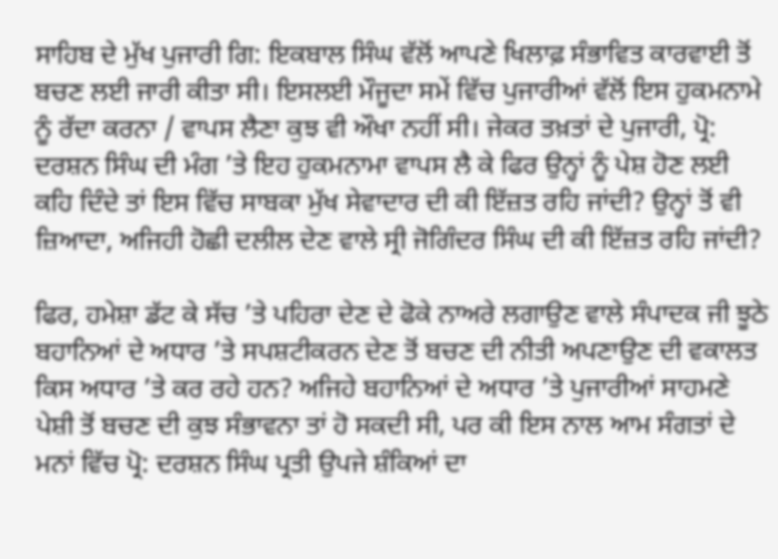ਸਾਹਿਬ ਦੇ ਮੁੱਖ ਪੁਜਾਰੀ ਗਿ: ਇਕਬਾਲ ਸਿੰਘ ਵੱਲੋਂ ਆਪਣੇ ਖਿਲਾਫ਼ ਸੰਭਾਵਿਤ ਕਾਰਵਾਈ ਤੋਂ ਬਚਣ ਲਈ ਜਾਰੀ ਕੀਤਾ ਸੀ। ਇਸਲਈ ਮੌਜੂਦਾ ਸਮੇਂ ਵਿੱਚ ਪੁਜਾਰੀਆਂ ਵੱਲੋਂ ਇਸ ਹੁਕਮਨਾਮੇ ਨੂੰ ਰੱਦਾ ਕਰਨਾ / ਵਾਪਸ ਲੈਣਾ ਕੁਝ ਵੀ ਔਖਾ ਨਹੀਂ ਸੀ। ਜੇਕਰ ਤਖ਼ਤਾਂ ਦੇ ਪੁਜਾਰੀ, ਪ੍ਰੋ: ਦਰਸ਼ਨ ਸਿੰਘ ਦੀ ਮੰਗ ’ਤੇ ਇਹ ਹੁਕਮਨਾਮਾ ਵਾਪਸ ਲੈ ਕੇ ਫਿਰ ਉਨ੍ਹਾਂ ਨੂੰ ਪੇਸ਼ ਹੋਣ ਲਈ ਕਹਿ ਦਿੰਦੇ ਤਾਂ ਇਸ ਵਿੱਚ ਸਾਬਕਾ ਮੁੱਖ ਸੇਵਾਦਾਰ ਦੀ ਕੀ ਇੱਜ਼ਤ ਰਹਿ ਜਾਂਦੀ? ਉਨ੍ਹਾਂ ਤੋਂ ਵੀ ਜ਼ਿਆਦਾ, ਅਜਿਹੀ ਹੋਛੀ ਦਲੀਲ ਦੇਣ ਵਾਲੇ ਸ੍ਰੀ ਜੋਗਿੰਦਰ ਸਿੰਘ ਦੀ ਕੀ ਇੱਜ਼ਤ ਰਹਿ ਜਾਂਦੀ?

ਫਿਰ, ਹਮੇਸ਼ਾ ਡੱਟ ਕੇ ਸੱਚ ’ਤੇ ਪਹਿਰਾ ਦੇਣ ਦੇ ਫੋਕੇ ਨਾਅਰੇ ਲਗਾਉਣ ਵਾਲੇ ਸੰਪਾਦਕ ਜੀ ਝੂਠੇ ਬਹਾਨਿਆਂ ਦੇ ਅਧਾਰ ’ਤੇ ਸਪਸ਼ਟੀਕਰਨ ਦੇਣ ਤੋਂ ਬਚਣ ਦੀ ਨੀਤੀ ਅਪਣਾਉਣ ਦੀ ਵਕਾਲਤ ਕਿਸ ਅਧਾਰ ’ਤੇ ਕਰ ਰਹੇ ਹਨ? ਅਜਿਹੇ ਬਹਾਨਿਆਂ ਦੇ ਅਧਾਰ ’ਤੇ ਪੁਜਾਰੀਆਂ ਸਾਹਮਣੇ ਪੇਸ਼ੀ ਤੋਂ ਬਚਣ ਦੀ ਕੁਝ ਸੰਭਾਵਨਾ ਤਾਂ ਹੋ ਸਕਦੀ ਸੀ, ਪਰ ਕੀ ਇਸ ਨਾਲ ਆਮ ਸੰਗਤਾਂ ਦੇ ਮਨਾਂ ਵਿੱਚ ਪ੍ਰੋ: ਦਰਸ਼ਨ ਸਿੰਘ ਪ੍ਰਤੀ ਉਪਜੇ ਸ਼ੰਕਿਆਂ ਦਾ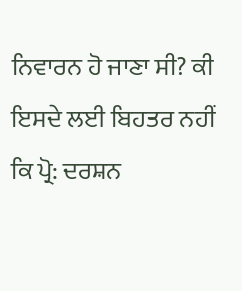ਨਿਵਾਰਨ ਹੋ ਜਾਣਾ ਸੀ? ਕੀ ਇਸਦੇ ਲਈ ਬਿਹਤਰ ਨਹੀਂ ਕਿ ਪ੍ਰੋ: ਦਰਸ਼ਨ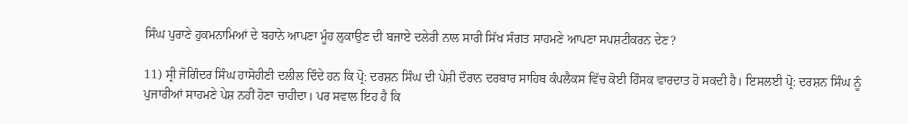ਸਿੰਘ ਪੁਰਾਣੇ ਹੁਕਮਨਾਮਿਆਂ ਦੇ ਬਹਾਨੇ ਆਪਣਾ ਮੂੰਹ ਲੁਕਾਉਣ ਦੀ ਬਜਾਏ ਦਲੇਰੀ ਨਾਲ ਸਾਰੀ ਸਿੱਖ ਸੰਗਤ ਸਾਹਮਣੇ ਆਪਣਾ ਸਪਸ਼ਟੀਕਰਨ ਦੇਣ?

11) ਸ੍ਰੀ ਜੋਗਿੰਦਰ ਸਿੰਘ ਹਾਸੋਹੀਣੀ ਦਲੀਲ ਦਿੰਦੇ ਹਨ ਕਿ ਪ੍ਰੋ: ਦਰਸ਼ਨ ਸਿੰਘ ਦੀ ਪੇਸ਼ੀ ਦੌਰਾਨ ਦਰਬਾਰ ਸਾਹਿਬ ਕੰਪਲੈਕਸ ਵਿੱਚ ਕੋਈ ਹਿੰਸਕ ਵਾਰਦਾਤ ਹੋ ਸਕਦੀ ਹੈ। ਇਸਲਈ ਪ੍ਰੋ: ਦਰਸ਼ਨ ਸਿੰਘ ਨੂੰ ਪੁਜਾਰੀਆਂ ਸਾਹਮਣੇ ਪੇਸ਼ ਨਹੀਂ ਹੋਣਾ ਚਾਹੀਦਾ। ਪਰ ਸਵਾਲ ਇਹ ਹੈ ਕਿ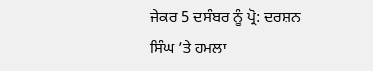ਜੇਕਰ 5 ਦਸੰਬਰ ਨੂੰ ਪ੍ਰੋ: ਦਰਸ਼ਨ ਸਿੰਘ ’ਤੇ ਹਮਲਾ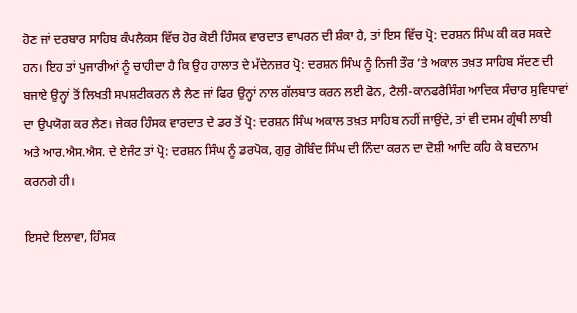ਹੋਣ ਜਾਂ ਦਰਬਾਰ ਸਾਹਿਬ ਕੰਪਲੈਕਸ ਵਿੱਚ ਹੋਰ ਕੋਈ ਹਿੰਸਕ ਵਾਰਦਾਤ ਵਾਪਰਨ ਦੀ ਸ਼ੰਕਾ ਹੈ, ਤਾਂ ਇਸ ਵਿੱਚ ਪ੍ਰੋ: ਦਰਸ਼ਨ ਸਿੰਘ ਕੀ ਕਰ ਸਕਦੇ ਹਨ। ਇਹ ਤਾਂ ਪੁਜਾਰੀਆਂ ਨੂੰ ਚਾਹੀਦਾ ਹੈ ਕਿ ਉਹ ਹਾਲਾਤ ਦੇ ਮੱਦੇਨਜ਼ਰ ਪ੍ਰੋ: ਦਰਸ਼ਨ ਸਿੰਘ ਨੂੰ ਨਿਜੀ ਤੌਰ ’ਤੇ ਅਕਾਲ ਤਖ਼ਤ ਸਾਹਿਬ ਸੱਦਣ ਦੀ ਬਜਾਏ ਉਨ੍ਹਾਂ ਤੋਂ ਲਿਖਤੀ ਸਪਸ਼ਟੀਕਰਨ ਲੈ ਲੈਣ ਜਾਂ ਫਿਰ ਉਨ੍ਹਾਂ ਨਾਲ ਗੱਲਬਾਤ ਕਰਨ ਲਈ ਫੋਨ, ਟੈਲੀ-ਕਾਨਫਰੈਸਿੰਗ ਆਦਿਕ ਸੰਚਾਰ ਸੁਵਿਧਾਵਾਂ ਦਾ ਉਪਯੋਗ ਕਰ ਲੈਣ। ਜੇਕਰ ਹਿੰਸਕ ਵਾਰਦਾਤ ਦੇ ਡਰ ਤੋਂ ਪ੍ਰੋ: ਦਰਸ਼ਨ ਸਿੰਘ ਅਕਾਲ ਤਖ਼ਤ ਸਾਹਿਬ ਨਹੀਂ ਜਾਉਂਦੇ, ਤਾਂ ਵੀ ਦਸਮ ਗ੍ਰੰਥੀ ਲਾਬੀ ਅਤੇ ਆਰ.ਐਸ.ਐਸ. ਦੇ ਏਜੰਟ ਤਾਂ ਪ੍ਰੋ: ਦਰਸ਼ਨ ਸਿੰਘ ਨੂੰ ਡਰਪੋਕ, ਗੁਰੁ ਗੋਬਿੰਦ ਸਿੰਘ ਦੀ ਨਿੰਦਾ ਕਰਨ ਦਾ ਦੋਸ਼ੀ ਆਦਿ ਕਹਿ ਕੇ ਬਦਨਾਮ ਕਰਨਗੇ ਹੀ।

ਇਸਦੇ ਇਲਾਵਾ, ਹਿੰਸਕ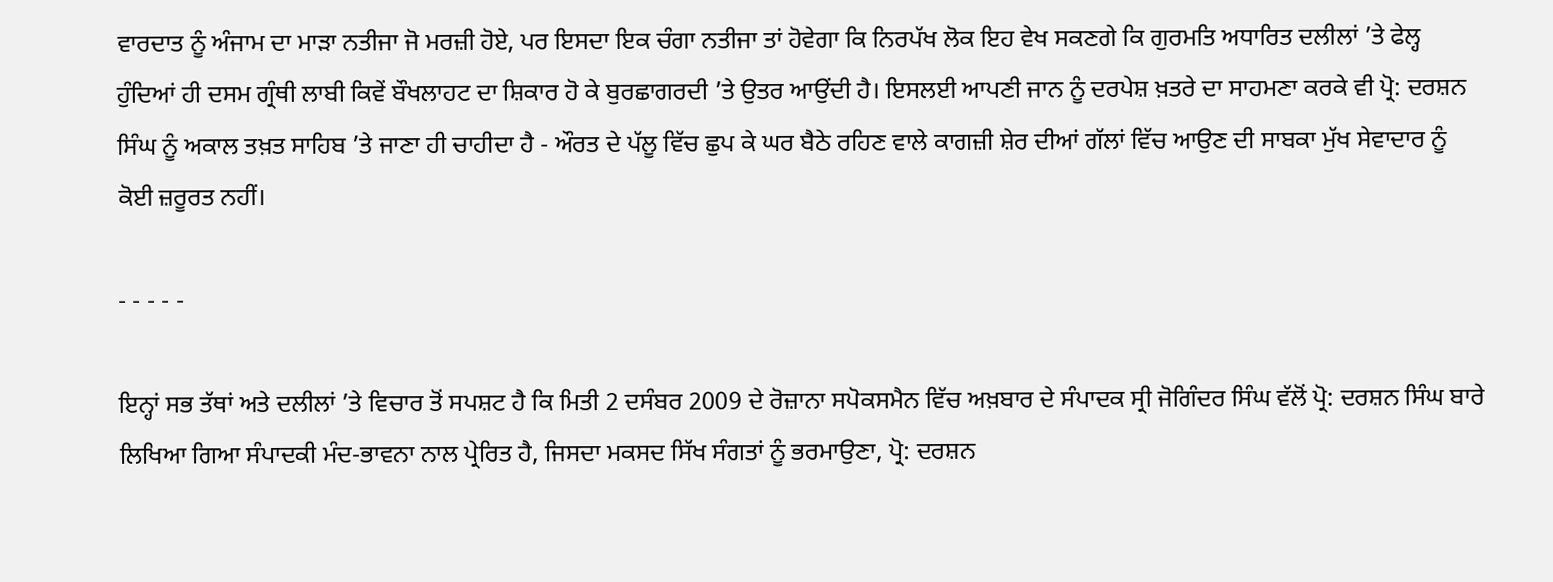ਵਾਰਦਾਤ ਨੂੰ ਅੰਜਾਮ ਦਾ ਮਾੜਾ ਨਤੀਜਾ ਜੋ ਮਰਜ਼ੀ ਹੋਏ, ਪਰ ਇਸਦਾ ਇਕ ਚੰਗਾ ਨਤੀਜਾ ਤਾਂ ਹੋਵੇਗਾ ਕਿ ਨਿਰਪੱਖ ਲੋਕ ਇਹ ਵੇਖ ਸਕਣਗੇ ਕਿ ਗੁਰਮਤਿ ਅਧਾਰਿਤ ਦਲੀਲਾਂ ’ਤੇ ਫੇਲ੍ਹ ਹੁੰਦਿਆਂ ਹੀ ਦਸਮ ਗ੍ਰੰਥੀ ਲਾਬੀ ਕਿਵੇਂ ਬੌਖਲਾਹਟ ਦਾ ਸ਼ਿਕਾਰ ਹੋ ਕੇ ਬੁਰਛਾਗਰਦੀ ’ਤੇ ਉਤਰ ਆਉਂਦੀ ਹੈ। ਇਸਲਈ ਆਪਣੀ ਜਾਨ ਨੂੰ ਦਰਪੇਸ਼ ਖ਼ਤਰੇ ਦਾ ਸਾਹਮਣਾ ਕਰਕੇ ਵੀ ਪ੍ਰੋ: ਦਰਸ਼ਨ ਸਿੰਘ ਨੂੰ ਅਕਾਲ ਤਖ਼ਤ ਸਾਹਿਬ ’ਤੇ ਜਾਣਾ ਹੀ ਚਾਹੀਦਾ ਹੈ - ਔਰਤ ਦੇ ਪੱਲੂ ਵਿੱਚ ਛੁਪ ਕੇ ਘਰ ਬੈਠੇ ਰਹਿਣ ਵਾਲੇ ਕਾਗਜ਼ੀ ਸ਼ੇਰ ਦੀਆਂ ਗੱਲਾਂ ਵਿੱਚ ਆਉਣ ਦੀ ਸਾਬਕਾ ਮੁੱਖ ਸੇਵਾਦਾਰ ਨੂੰ ਕੋਈ ਜ਼ਰੂਰਤ ਨਹੀਂ।

- - - - -

ਇਨ੍ਹਾਂ ਸਭ ਤੱਥਾਂ ਅਤੇ ਦਲੀਲਾਂ ’ਤੇ ਵਿਚਾਰ ਤੋਂ ਸਪਸ਼ਟ ਹੈ ਕਿ ਮਿਤੀ 2 ਦਸੰਬਰ 2009 ਦੇ ਰੋਜ਼ਾਨਾ ਸਪੋਕਸਮੈਨ ਵਿੱਚ ਅਖ਼ਬਾਰ ਦੇ ਸੰਪਾਦਕ ਸ੍ਰੀ ਜੋਗਿੰਦਰ ਸਿੰਘ ਵੱਲੋਂ ਪ੍ਰੋ: ਦਰਸ਼ਨ ਸਿੰਘ ਬਾਰੇ ਲਿਖਿਆ ਗਿਆ ਸੰਪਾਦਕੀ ਮੰਦ-ਭਾਵਨਾ ਨਾਲ ਪ੍ਰੇਰਿਤ ਹੈ, ਜਿਸਦਾ ਮਕਸਦ ਸਿੱਖ ਸੰਗਤਾਂ ਨੂੰ ਭਰਮਾਉਣਾ, ਪ੍ਰੋ: ਦਰਸ਼ਨ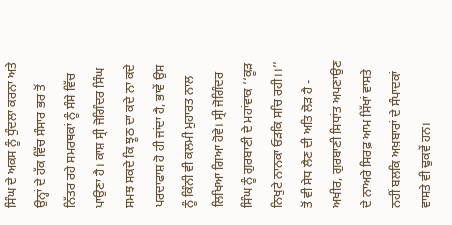ਸਿੰਘ ਦੇ ਅਕਸ ਨੂੰ ਧੁੰਦਲਾ ਕਰਨਾ ਅਤੇ ਉਨ੍ਹਾਂ ਦੇ ਹੱਕ ਵਿੱਚ ਸੰਸਾਰ ਭਰ ਤੋਂ ਨਿੱਤਰ ਰਹੇ ਸਮਰਥਕਾਂ ਨੂੰ ਸੰਸੇ ਵਿੱਚ ਪਾਉਣਾ ਹੈ। ਕਾਸ਼ ਸ੍ਰੀ ਜੋਗਿੰਦਰ ਸਿੰਘ ਸਮਝ ਸਕਦੇ ਕਿ ਝੂਠ ਦਾ ਕਦੇ ਨਾ ਕਦੇ ਪਰਦਾਫਾਸ਼ ਹੋ ਹੀ ਜਾਂਦਾ ਹੈ, ਭਾਵੇਂ ਉਸ ਨੂੰ ਕਿੰਨੀ ਵੀ ਕਲਮੀ ਮੁਹਾਰਤ ਨਾਲ ਲਿਖਿਆ ਗਿਆ ਹੋਵੇ। ਸ੍ਰੀ ਜੋਗਿੰਦਰ ਸਿੰਘ ਨੂੰ ਗੁਰਬਾਣੀ ਦੇ ਮਹਾਂਵਾਕ ‘‘ਕੂੜ ਨਿਖੁਟੇ ਨਾਨਕਾ ਓੜਕਿ ਸਚਿ ਰਹੀ।।’’ ਤੋਂ ਵੀ ਸੇਧ ਲੈਣ ਦੀ ਅਤਿ ਲੋੜ ਹੈ - ਅਖੀਰ, ਗੁਰਬਾਣੀ ਸਿਧਾਂਤ ਅਪਣਾਉਣ ਦੇ ਨਾਅਰੇ ਸਿਰਫ਼ ਆਮ ਸਿੱਖਾਂ ਵਾਸਤੇ ਨਹੀਂ ਬਲਕਿ ਅਖ਼ਬਾਰਾਂ ਦੇ ਸੰਪਾਦਕਾਂ ਵਾਸਤੇ ਵੀ ਢੁਕਵੇਂ ਹਨ।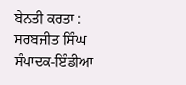ਬੇਨਤੀ ਕਰਤਾ :
ਸਰਬਜੀਤ ਸਿੰਘ
ਸੰਪਾਦਕ-ਇੰਡੀਆ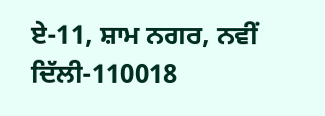ਏ-11, ਸ਼ਾਮ ਨਗਰ, ਨਵੀਂ ਦਿੱਲੀ-110018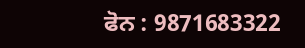ਫੋਨ : 9871683322